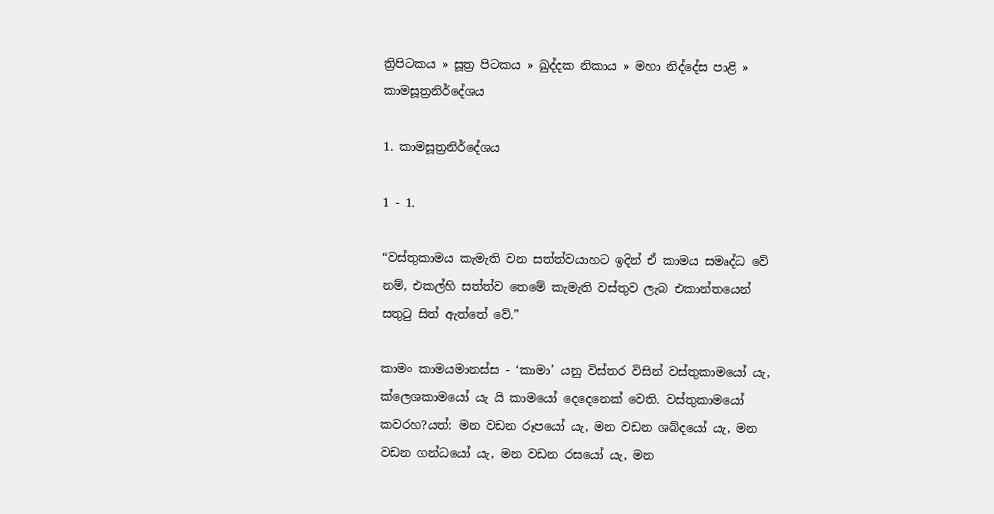ත්‍රිපිටකය » සූත්‍ර පිටකය » ඛුද්‌දක නිකාය » මහා නිද්දේස පාළි » කාමසූත්‍රනිර්දේශය

1. කාමසූත්‍රනිර්දේශය

1 - 1.

“වස්තුකාමය කැමැති වන සත්ත්වයාහට ඉදින් ඒ කාමය සමෘද්ධ වේ නම්, එකල්හි සත්ත්ව තෙමේ කැමැති වස්තුව ලැබ එකාන්තයෙන් සතුටු සිත් ඇත්තේ වේ.”

කාමං කාමයමානස්ස - ‘කාමා’ යනු විස්තර විසින් වස්තුකාමයෝ යැ, ක්ලෙශකාමයෝ යැ යි කාමයෝ දෙදෙනෙක් වෙති. වස්තුකාමයෝ කවරහ?යත්: මන වඩන රූපයෝ යැ, මන වඩන ශබ්දයෝ යැ, මන වඩන ගන්ධයෝ යැ, මන වඩන රසයෝ යැ, මන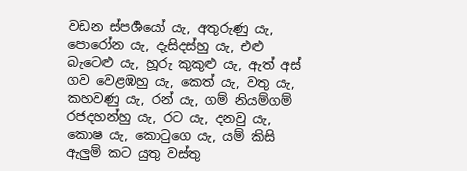වඩන ස්පර්‍ශයෝ යැ, අතුරුණු යැ, පොරෝන යැ, දැසිදස්හු යැ, එළු බැටෙළු යැ, හූරු කුකුළු යැ, ඇත් අස් ගව වෙළඹහු යැ, කෙත් යැ, වතු යැ, කහවණු යැ, රන් යැ, ගම් නියම්ගම් රජදහන්හු යැ, රට යැ, දනවු යැ, කොෂ යැ, කොටුගෙ යැ, යම් කිසි ඇලුම් කට යුතු වස්තු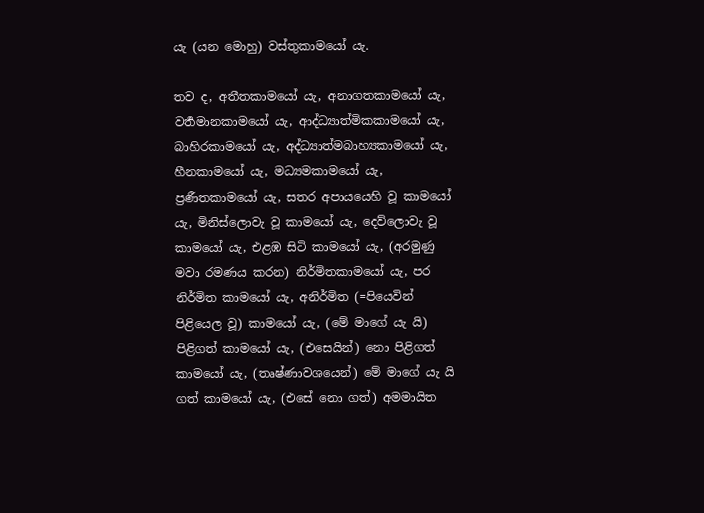යැ (යන මොහු) වස්තුකාමයෝ යැ.

තව ද, අතීතකාමයෝ යැ, අනාගතකාමයෝ යැ, වර්‍තමානකාමයෝ යැ, ආද්ධ්‍යාත්මිකකාමයෝ යැ, බාහිරකාමයෝ යැ, අද්ධ්‍යාත්මබාහ්‍යකාමයෝ යැ, හීනකාමයෝ යැ, මධ්‍යමකාමයෝ යැ, ප්‍රණීතකාමයෝ යැ, සතර අපායයෙහි වූ කාමයෝ යැ, මිනිස්ලොවැ වූ කාමයෝ යැ, දෙව්ලොවැ වූ කාමයෝ යැ, එළඹ සිටි කාමයෝ යැ, (අරමුණු මවා රමණය කරන) නිර්මිතකාමයෝ යැ, පර නිර්මිත කාමයෝ යැ, අනිර්මිත (=පියෙවින් පිළියෙල වූ) කාමයෝ යැ, (මේ මාගේ යැ යි) පිළිගත් කාමයෝ යැ, (එසෙයින්) නො පිළිගත් කාමයෝ යැ, (තෘෂ්ණාවශයෙන්) මේ මාගේ යැ යි ගත් කාමයෝ යැ, (එසේ නො ගත්) අමමායිත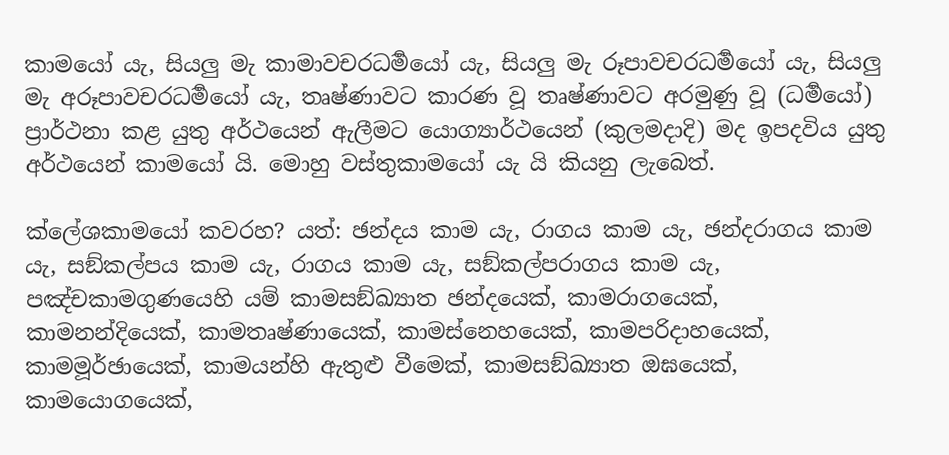කාමයෝ යැ, සියලු මැ කාමාවචරධර්‍මයෝ යැ, සියලු මැ රූපාවචරධර්‍මයෝ යැ, සියලු මැ අරූපාවචරධර්‍මයෝ යැ, තෘෂ්ණාවට කාරණ වූ තෘෂ්ණාවට අරමුණු වූ (ධර්‍මයෝ) ප්‍රාර්ථනා කළ යුතු අර්ථයෙන් ඇලීමට යොග්‍යාර්ථයෙන් (කුලමදාදි) මද ඉපදවිය යුතු අර්ථයෙන් කාමයෝ යි. මොහු වස්තුකාමයෝ යැ යි කියනු ලැබෙත්.

ක්ලේශකාමයෝ කවරහ? යත්: ඡන්දය කාම යැ, රාගය කාම යැ, ඡන්දරාගය කාම යැ, සඞ්කල්පය කාම යැ, රාගය කාම යැ, සඞ්කල්පරාගය කාම යැ, පඤ්චකාමගුණයෙහි යම් කාමසඞ්ඛ්‍යාත ඡන්දයෙක්, කාමරාගයෙක්, කාමනන්දියෙක්, කාමතෘෂ්ණායෙක්, කාමස්නෙහයෙක්, කාමපරිදාහයෙක්, කාමමූර්ඡායෙක්, කාමයන්හි ඇතුළු වීමෙක්, කාමසඞ්ඛ්‍යාත ඔඝයෙක්, කාමයොගයෙක්,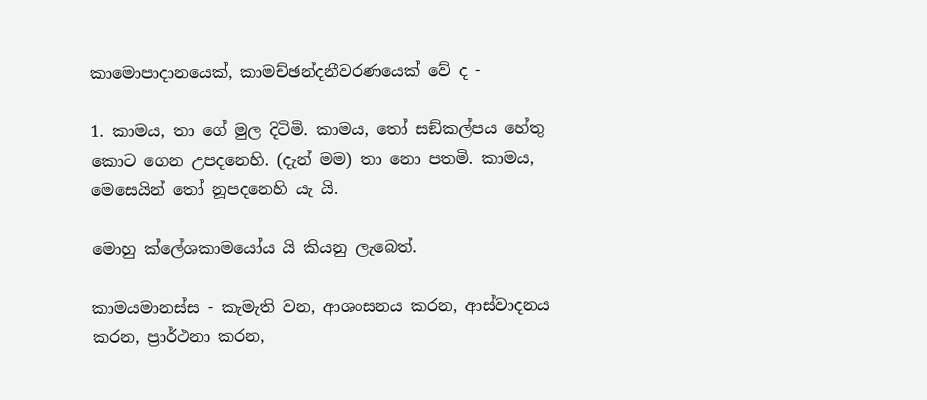කාමොපාදානයෙක්, කාමච්ඡන්දනීවරණයෙක් වේ ද -

1. කාමය, තා ගේ මුල දිටිමි. කාමය, තෝ සඞ්කල්පය හේතු කොට ගෙන උපදනෙහි. (දැන් මම) තා නො පතමි. කාමය, මෙසෙයින් තෝ නූපදනෙහි යැ යි.

මොහු ක්ලේශකාමයෝය යි කියනු ලැබෙත්.

කාමයමානස්ස - කැමැති වන, ආශංසනය කරන, ආස්වාදනය කරන, ප්‍රාර්ථනා කරන,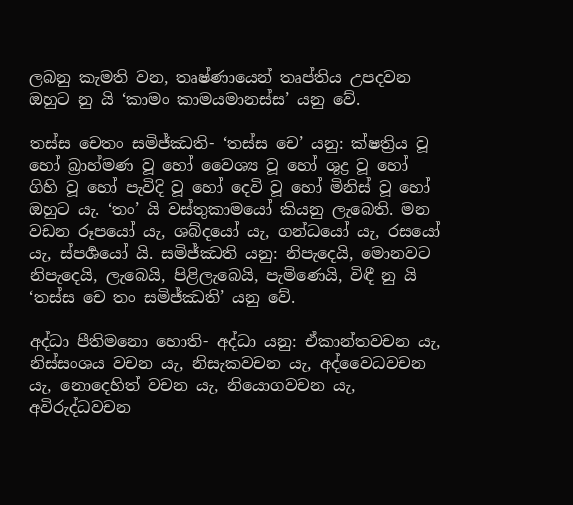ලබනු කැමති වන, තෘෂ්ණායෙන් තෘප්තිය උපදවන ඔහුට නු යි ‘කාමං කාමයමානස්ස’ යනු වේ.

තස්ස චෙතං සමිජ්ඣති- ‘තස්ස චෙ’ යනු: ක්ෂත්‍රිය වූ හෝ බ්‍රාහ්මණ වූ හෝ වෛශ්‍ය වූ හෝ ශුද්‍ර වූ හෝ ගිහි වූ හෝ පැවිදි වූ හෝ දෙවි වූ හෝ මිනිස් වූ හෝ ඔහුට යැ. ‘තං’ යි වස්තුකාමයෝ කියනු ලැබෙති. මන වඩන රූපයෝ යැ, ශබ්දයෝ යැ, ගන්ධයෝ යැ, රසයෝ යැ, ස්පර්‍ශයෝ යි. සමිජ්ඣති යනු: නිපැදෙයි, මොනවට නිපැදෙයි, ලැබෙයි, පිළිලැබෙයි, පැමිණෙයි, විඳී නු යි ‘තස්ස චෙ තං සමිජ්ඣති’ යනු වේ.

අද්ධා පීතිමනො හොති- අද්ධා යනු: ඒකාන්තවචන යැ, නිස්සංශය වචන යැ, නිසැකවචන යැ, අද්වෛධවචන යැ, නොදෙහිත් වචන යැ, නියොගවචන යැ, අවිරුද්ධවචන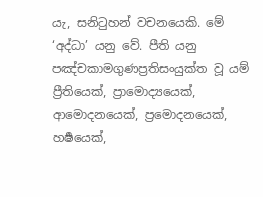යැ, සනිටුහන් වචනයෙකි. මේ ‘අද්ධා’ යනු වේ. පීති යනු පඤ්චකාමගුණප්‍රතිසංයුක්ත වූ යම් ප්‍රීතියෙක්, ප්‍රාමොද්‍යයෙක්, ආමොදනයෙක්, ප්‍රමොදනයෙක්, හර්‍ෂයෙක්,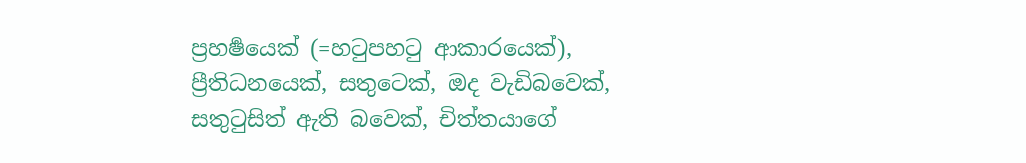ප්‍රහර්‍ෂයෙක් (=හටුපහටු ආකාරයෙක්), ප්‍රීතිධනයෙක්, සතුටෙක්, ඔද වැඩිබවෙක්, සතුටුසිත් ඇති බවෙක්, චිත්තයාගේ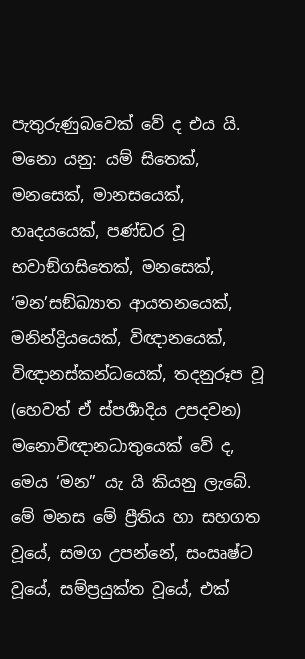පැතුරුණුබවෙක් වේ ද එය යි. මනො යනු: යම් සිතෙක්, මනසෙක්, මානසයෙක්, හෘදයයෙක්, පණ්ඩර වූ භවාඞ්ගසිතෙක්, මනසෙක්, ‘මන’සඞ්ඛ්‍යාත ආයතනයෙක්, මනින්ද්‍රියයෙක්, විඥානයෙක්, විඥානස්කන්ධයෙක්, තදනුරූප වූ (හෙවත් ඒ ස්පර්‍ශාදිය උපදවන) මනොවිඥානධාතුයෙක් වේ ද, මෙය ‘මන” යැ යි කියනු ලැබේ. මේ මනස මේ ප්‍රීතිය හා සහගත වූයේ, සමග උපන්නේ, සංඍෂ්ට වූයේ, සම්ප්‍රයුක්ත වූයේ, එක්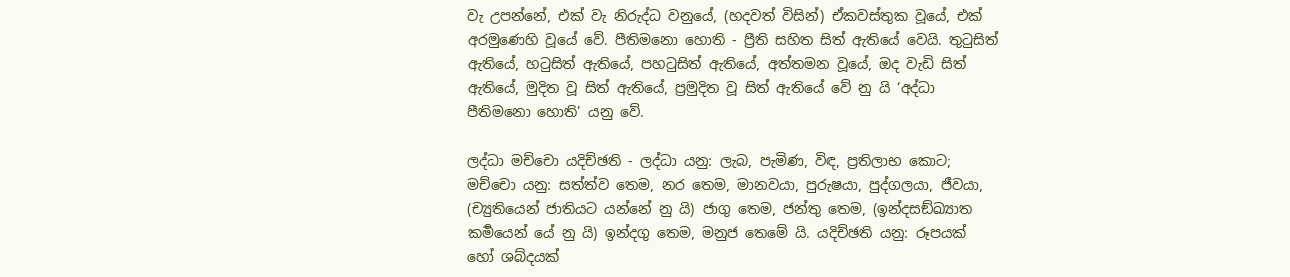වැ උපන්නේ, එක් වැ නිරුද්ධ වනුයේ, (හදවත් විසින්) ඒකවස්තුක වූයේ, එක් අරමුණෙහි වූයේ වේ. පීතිමනො හොති - ප්‍රීති සහිත සිත් ඇතියේ වෙයි. තුටුසිත් ඇතියේ, හටුසිත් ඇතියේ, පහටුසිත් ඇතියේ, අත්තමන වූයේ, ඔද වැඩි සිත් ඇතියේ, මුදිත වූ සිත් ඇතියේ, ප්‍රමුදිත වූ සිත් ඇතියේ වේ නු යි ‘අද්ධා පීතිමනො හොති’ යනු වේ.

ලද්ධා මච්චො යදිච්ඡති - ලද්ධා යනු: ලැබ, පැමිණ, විඳ, ප්‍රතිලාභ කොට; මච්චො යනු: සත්ත්ව තෙම, නර තෙම, මානවයා, පුරුෂයා, පුද්ගලයා, ජීවයා, (ච්‍යුතියෙන් ජාතියට යන්නේ නු යි) ජාගු තෙම, ජන්තු තෙම, (ඉන්දසඞ්ඛ්‍යාත කර්‍මයෙන් යේ නු යි) ඉන්දගු තෙම, මනුජ තෙමේ යි. යදිච්ඡති යනු: රූපයක් හෝ ශබ්දයක්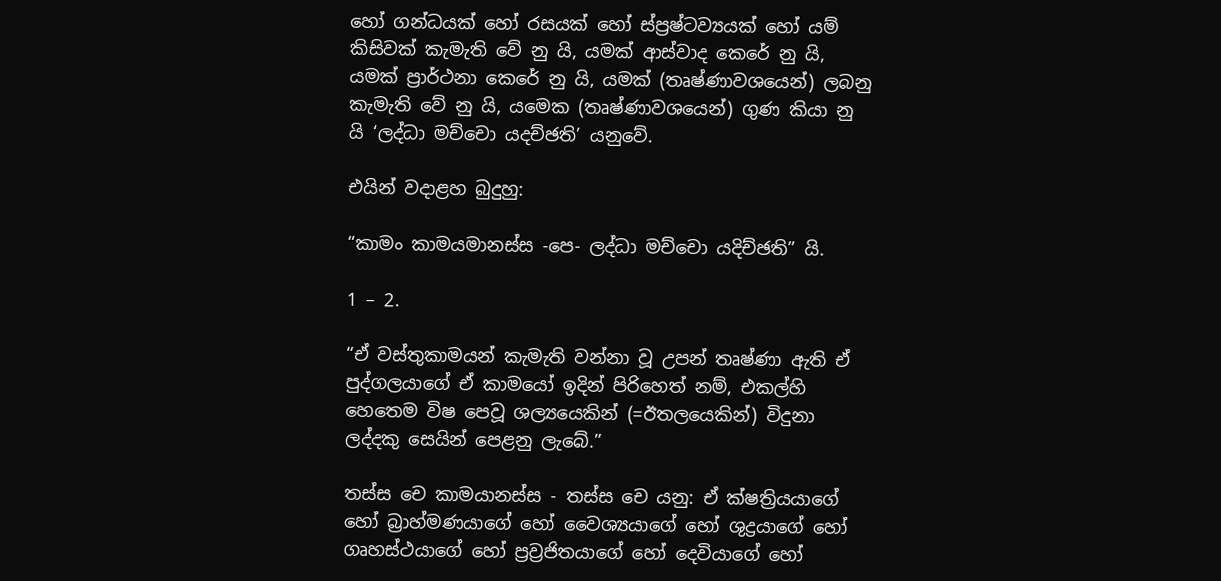හෝ ගන්ධයක් හෝ රසයක් හෝ ස්ප්‍රෂ්ටව්‍යයක් හෝ යම් කිසිවක් කැමැති වේ නු යි, යමක් ආස්වාද කෙරේ නු යි, යමක් ප්‍රාර්ථනා කෙරේ නු යි, යමක් (තෘෂ්ණාවශයෙන්) ලබනු කැමැති වේ නු යි, යමෙක (තෘෂ්ණාවශයෙන්) ගුණ කියා නු යි ‘ලද්ධා මච්චො යදච්ඡති’ යනුවේ.

එයින් වදාළහ බුදුහු:

“කාමං කාමයමානස්ස -පෙ- ලද්ධා මච්චො යදිච්ඡති” යි.

1 – 2.

“ඒ වස්තුකාමයන් කැමැති වන්නා වූ උපන් තෘෂ්ණා ඇති ඒ පුද්ගලයාගේ ඒ කාමයෝ ඉදින් පිරිහෙත් නම්, එකල්හි හෙතෙම විෂ පෙවූ ශල්‍යයෙකින් (=ඊතලයෙකින්) විදුනා ලද්දකු සෙයින් පෙළනු ලැබේ.”

තස්ස චෙ කාමයානස්ස - තස්ස චෙ යනු: ඒ ක්ෂත්‍රියයාගේ හෝ බ්‍රාහ්මණයාගේ හෝ වෛශ්‍යයාගේ හෝ ශුද්‍රයාගේ හෝ ගෘහස්ථයාගේ හෝ ප්‍රව්‍රජිතයාගේ හෝ දෙවියාගේ හෝ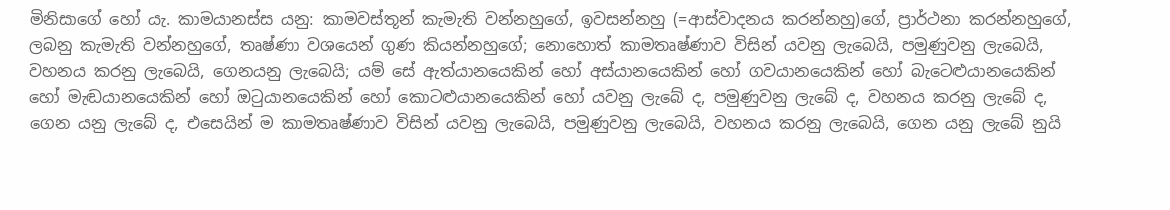මිනිසාගේ හෝ යැ. කාමයානස්ස යනු: කාමවස්තූන් කැමැති වන්නහුගේ, ඉවසන්නහු (=ආස්වාදනය කරන්නහු)ගේ, ප්‍රාර්ථනා කරන්නහුගේ, ලබනු කැමැති වන්නහුගේ, තෘෂ්ණා වශයෙන් ගුණ කියන්නහුගේ; නොහොත් කාමතෘෂ්ණාව විසින් යවනු ලැබෙයි, පමුණුවනු ලැබෙයි, වහනය කරනු ලැබෙයි, ගෙනයනු ලැබෙයි; යම් සේ ඇත්යානයෙකින් හෝ අස්යානයෙකින් හෝ ගවයානයෙකින් හෝ බැටෙළුයානයෙකින් හෝ මැඬයානයෙකින් හෝ ඔටුයානයෙකින් හෝ කොටළුයානයෙකින් හෝ යවනු ලැබේ ද, පමුණුවනු ලැබේ ද, වහනය කරනු ලැබේ ද, ගෙන යනු ලැබේ ද, එසෙයින් ම කාමතෘෂ්ණාව විසින් යවනු ලැබෙයි, පමුණුවනු ලැබෙයි, වහනය කරනු ලැබෙයි, ගෙන යනු ලැබේ නුයි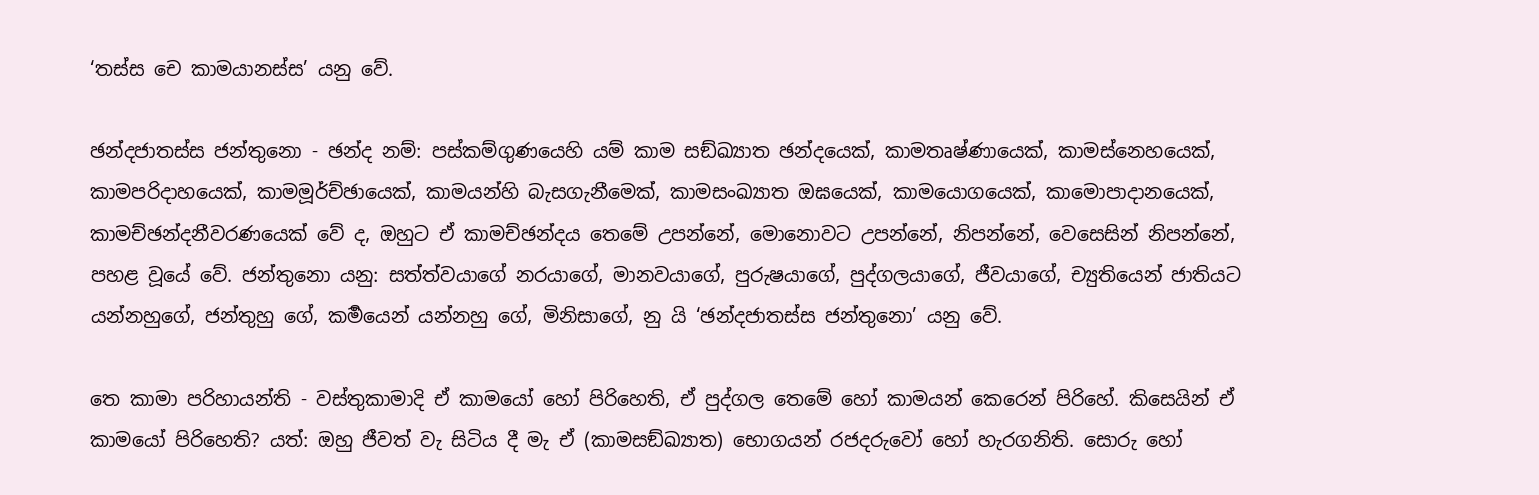‘තස්ස චෙ කාමයානස්ස’ යනු වේ.

ඡන්දජාතස්ස ජන්තුනො - ඡන්ද නම්: පස්කම්ගුණයෙහි යම් කාම සඞ්ඛ්‍යාත ඡන්දයෙක්, කාමතෘෂ්ණායෙක්, කාම‍ස්නෙහයෙක්, කාමපරිදාහයෙක්, කාමමූර්ච්ඡායෙක්, කාමයන්හි බැසගැනීමෙක්, කාමසංඛ්‍යාත ඔඝයෙක්, කාමයොගයෙක්, කාමොපාදානයෙක්, කාමච්ඡන්දනීවරණයෙක් වේ ද, ඔහුට ඒ කාමච්ඡන්දය තෙමේ උපන්නේ, මොනොවට උපන්නේ, නිපන්නේ, වෙසෙසින් නිපන්නේ, පහළ වූයේ වේ. ජන්තුනො යනු: සත්ත්වයාගේ නරයාගේ, මානවයාගේ, පුරුෂයාගේ, පුද්ගලයාගේ, ජීවයාගේ, ච්‍යුතියෙන් ජාතියට යන්නහුගේ, ජන්තුහු ගේ, කර්‍මයෙන් යන්නහු ගේ, මිනිසාගේ, නු යි ‘ඡන්දජාතස්ස ජන්තුනො’ යනු වේ.

තෙ කාමා පරිහායන්ති - වස්තුකාමාදි ඒ කාමයෝ හෝ පිරිහෙති, ඒ පුද්ගල තෙමේ හෝ කාමයන් කෙරෙන් පිරිහේ. කිසෙයින් ඒ කාමයෝ පිරිහෙති? යත්: ඔහු ජීවත් වැ සිටිය දී මැ ඒ (කාමසඞ්ඛ්‍යාත) භොගයන් රජදරුවෝ හෝ හැරගනිති. සොරු හෝ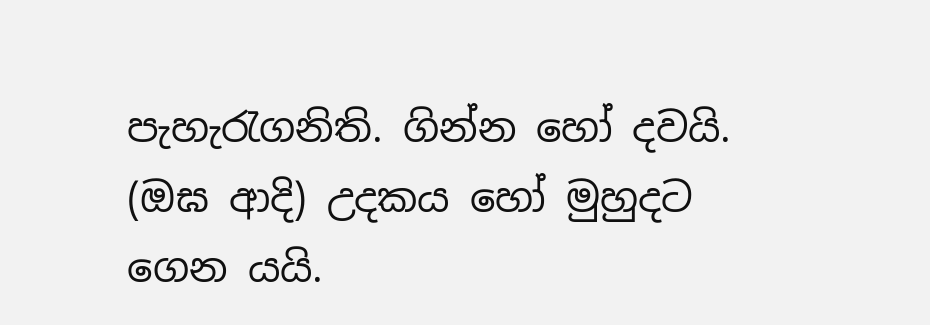පැහැරැගනිති. ගින්න හෝ දවයි. (ඔඝ ආදි) උදකය හෝ මුහුදට ගෙන යයි.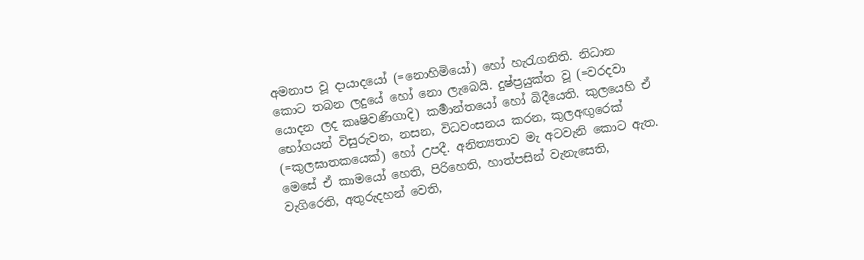අමනාප වූ දායාදයෝ (=නොහිමියෝ) හෝ හැරැගනිති. නිධාන කොට තබන ලදුයේ හෝ නො ලැබෙයි. දුෂ්ප්‍රයුක්ත වූ (=වරදවා යොදන ලද කෘෂිවණිගාදි) කර්‍මාන්තයෝ හෝ බිදීයෙති. කුලයෙහි ඒ භෝගයන් විසුරුවන, නසන, විධවංසනය කරන, කුලඅඟුරෙක් (=කුලඝාතකයෙක්) හෝ උපදී. අනිත්‍යතාව මැ අටවැනි කොට ඇත. මෙසේ ඒ කාමයෝ හෙති, පිරිහෙති, හාත්පසින් වැනැසෙති, වැගිරෙති, අතුරුදහන් වෙති,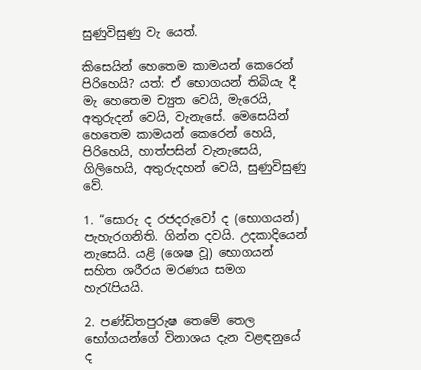සුණුවිසුණු වැ යෙත්.

කිසෙයින් හෙතෙම කාමයන් කෙරෙන් පිරිහෙයි? යත්: ඒ භොගයන් තිබියැ දී මැ හෙතෙම ච්‍යුත වෙයි, මැරෙයි, අතුරුදන් වෙයි, වැනැසේ. මෙසෙයින් හෙතෙම කාමයන් කෙරෙන් හෙයි, පිරිහෙයි, හාත්පසින් වැනැසෙයි, ගිලිහෙයි, අතුරුදහන් වෙයි, සුණුවිසුණු වේ.

1. “සොරු ද රජදරුවෝ ද (භොගයන්) පැහැරගනිති. ගින්න දවයි. උදකාදියෙන් නැසෙයි. යළි (ශෙෂ වූ) භොගයන් සහිත ශරීරය මරණය සමග හැරැපියයි.

2. පණ්ඩිතපුරුෂ තෙමේ තෙල භෝගයන්ගේ විනාශය දැන වළඳනුයේ ද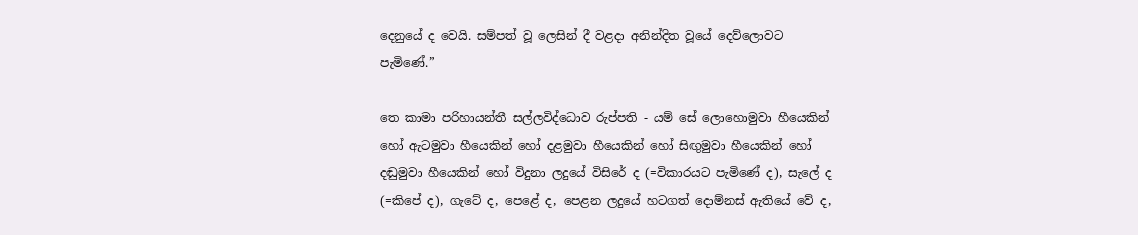දෙනුයේ ද වෙයි. සම්පත් වූ ලෙසින් දී වළදා අනින්දිත වූයේ දෙව්ලොවට පැ‍මිණේ.”

තෙ කාමා පරිහායන්තී සල්ලවිද්ධොව රුප්පති - යම් සේ ලොහොමුවා හීයෙකින් හෝ ඇටමුවා හීයෙකින් හෝ දළමුවා හීයෙකින් හෝ සිඟුමුවා හීයෙකින් හෝ දඬුමුවා හීයෙකින් හෝ විදුනා ලදුයේ විසිරේ ද (=විකාරයට පැමිණේ ද), සැලේ ද (=කිපේ ද), ගැටේ ද, පෙළේ ද, පෙ‍ළන ලදුයේ හටගත් දොම්නස් ඇතියේ වේ ද,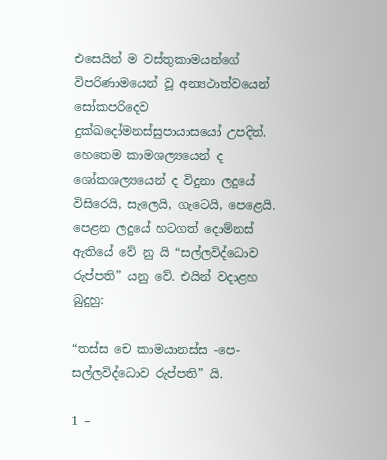එසෙයින් ම වස්තුකාමයන්ගේ විපරිණාමයෙන් වූ අන්‍යථාත්වයෙන් සෝකපරිදෙව දුක්ඛදෝමනස්සුපායාසයෝ උපදිත්. හෙතෙම කාමශල්‍යයෙන් ද ශෝකශල්‍යයෙන් ද විදුනා ලදුයේ විසිරෙයි, සැලෙයි, ගැටෙයි, පෙළෙයි. පෙළන ලදුයේ හටගත් දොම්නස් ඇතියේ වේ නු යි “සල්ලවිද්ධොව රුප්පති” යනු වේ. එයින් වදාළහ බුදුහු:

“තස්ස චෙ කාමයානස්ස -පෙ- සල්ලවිද්ධොව රුප්පති” යි.

1 –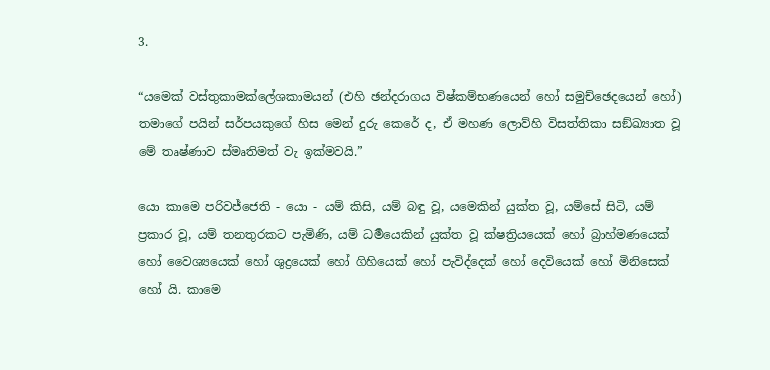3.

“යමෙක් වස්තුකාමක්ලේශකාමයන් (එහි ඡන්දරාගය විෂ්කම්භණයෙන් හෝ සමුච්ඡෙදයෙන් හෝ) තමාගේ පයින් සර්පයකුගේ හිස මෙන් දුරු කෙරේ ද, ඒ මහණ ලොව්හි විසත්තිකා සඞ්ඛ්‍යාත වූ මේ තෘෂ්ණාව ස්මෘතිමත් වැ ඉක්මවයි.”

යො කාමෙ පරිවජ්ජෙති - යො - යම් කිසි, යම් බඳු වූ, යමෙකින් යුක්ත වූ, යම්සේ සිටි, යම් ප්‍රකාර වූ, යම් තනතුරකට පැමිණි, යම් ධර්‍මයෙකින් යුක්ත වූ ක්ෂත්‍රියයෙක් හෝ බ්‍රාහ්මණයෙක් හෝ වෛශ්‍යයෙක් හෝ ශුද්‍රයෙක් හෝ ගිහියෙක් හෝ පැවිද්දෙක් හෝ දෙවියෙක් හෝ මිනිසෙක් හෝ යි. කාමෙ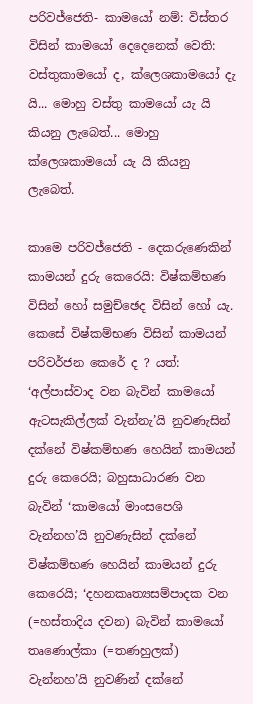පරිවජ්ජෙති- කාමයෝ නම්: විස්තර විසින් කාමයෝ දෙදෙනෙක් වෙති: වස්තුකාමයෝ ද, ක්ලෙශකාමයෝ දැ යි... මොහු වස්තු කාමයෝ යැ යි කියනු ලැබෙත්... මොහු ක්ලෙශකාමයෝ යැ යි කියනු ලැබෙත්.

කාමෙ පරිවජ්ජෙති - දෙකරුණෙකින් කාමයන් දුරු කෙරෙයි: විෂ්කම්භණ විසින් හෝ සමුච්ඡෙද විසින් හෝ යැ. කෙසේ විෂ්කම්භණ විසින් කාමයන් පරිවර්ජන කෙරේ ද ? යත්: ‘අල්පාස්වාද වන බැවින් කාමයෝ ඇටසැකිල්ලක් වැන්නැ’යි නුවණැසින් දක්නේ විෂ්කම්භණ හෙයින් කාමයන් දුරු කෙරෙයි; බහුසාධාරණ වන බැවින් ‘කාමයෝ මාංසපෙශි වැන්නහ’යි නුවණැසින් දක්නේ විෂ්කම්භණ හෙයින් කාමයන් දුරු කෙරෙයි; ‘දහනකෘත්‍යසම්පාදක වන (=හස්තාදිය දවන) බැවින් කාමයෝ තෘණොල්කා (=තණහුලක්) වැන්නහ’යි නුවණින් දක්නේ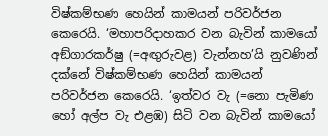විෂ්කම්භණ හෙයින් කාමයන් පරිවර්ජන කෙරෙයි. ‘මහාපරිදාහකර වන බැවින් කාමයෝ අඞ්ගාරකර්ෂු (=අඟුරුවළ) වැන්නහ’යි නුවණින් දක්නේ විෂ්කම්භණ හෙයින් කාමයන් පරිවර්ජන කෙරෙයි. ‘ඉත්වර වැ (=නො පැමිණ හෝ අල්ප වැ එළඹ) සිටි වන බැවින් කාමයෝ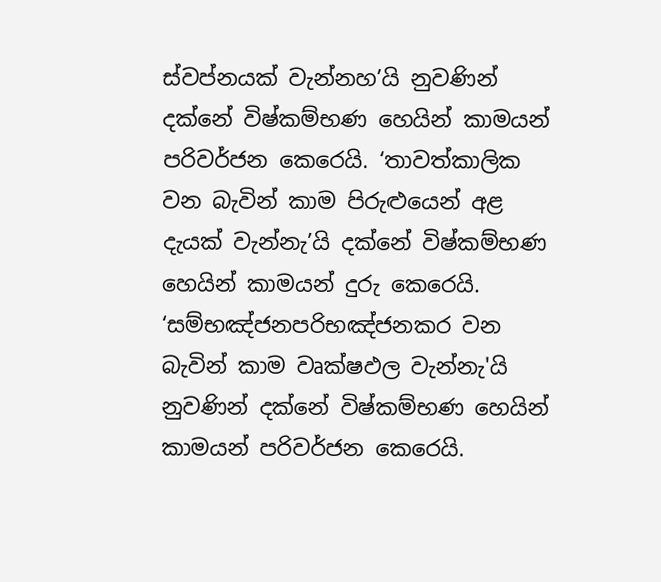ස්වප්නයක් වැන්නහ’යි නුවණින් දක්නේ විෂ්කම්භණ හෙයින් කාමයන් පරිවර්ජන කෙරෙයි. ‘තාවත්කාලික වන බැවින් කාම පිරුළුයෙන් අළ දැයක් වැන්නැ’යි දක්නේ විෂ්කම්භණ හෙයින් කාමයන් දුරු කෙරෙයි. ‘සම්භඤ්ජනපරිභඤ්ජනකර වන බැවින් කාම වෘක්ෂඵල වැන්නැ'යි නුවණින් දක්නේ විෂ්කම්භණ හෙයින් කාමයන් පරිවර්ජන කෙරෙයි.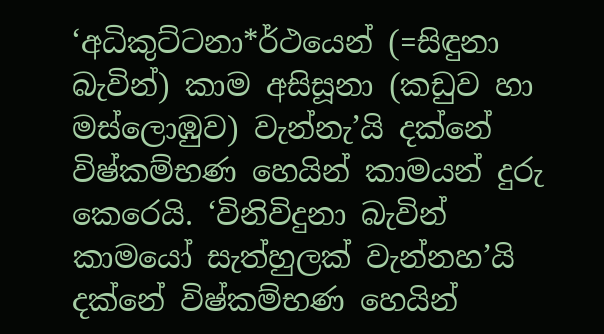‘අධිකුට්ටනා*ර්ථයෙන් (=සිඳුනා බැවින්) කාම අසිසූනා (කඩුව හා මස්ලොඹුව) වැන්නැ’යි දක්නේ විෂ්කම්භණ හෙයින් කාමයන් දුරු කෙරෙයි. ‘විනිවිදුනා බැවින් කාමයෝ සැත්හුලක් වැන්නහ’යි දක්නේ විෂ්කම්භණ හෙයින්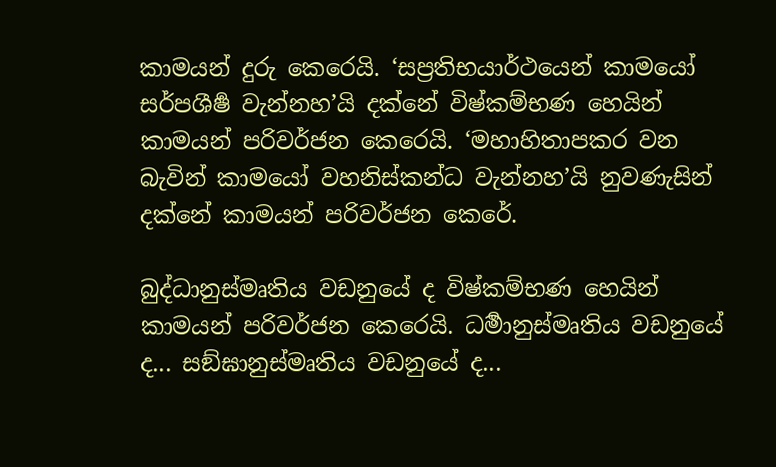කාමයන් දුරු කෙරෙයි. ‘සප්‍රතිභයාර්ථයෙන් කාමයෝ සර්පශීර්‍ෂ වැන්නහ’යි දක්නේ විෂ්කම්භණ හෙයින් කාමයන් පරිවර්ජන කෙරෙයි. ‘මහාහිතාපකර වන බැවින් කාමයෝ වහනිස්කන්ධ වැන්නහ’යි නුවණැසින් දක්නේ කාමයන් පරිවර්ජන කෙරේ.

බුද්ධානුස්මෘතිය වඩනුයේ ද විෂ්කම්භණ හෙයින් කාමයන් පරිවර්ජන කෙරෙයි. ධර්‍මානුස්මෘතිය වඩනුයේ ද... සඞ්ඝානුස්මෘතිය වඩනුයේ ද...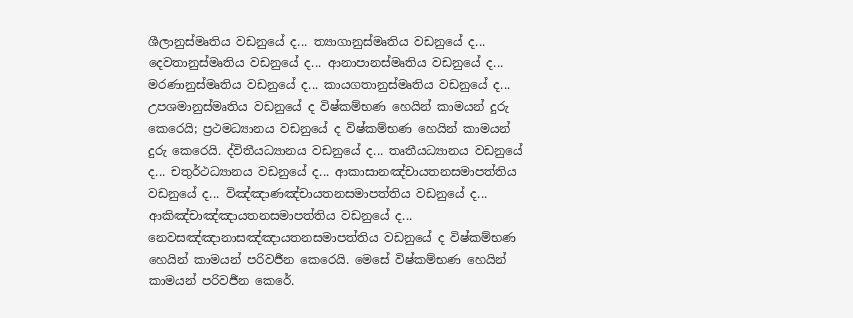ශීලානුස්මෘතිය වඩනුයේ ද... ත්‍යාගානුස්මෘතිය වඩනුයේ ද... දෙවතානුස්මෘතිය වඩනුයේ ද... ආනාපානස්මෘතිය වඩනුයේ ද... මරණානුස්මෘතිය වඩනුයේ ද... කායගතානුස්මෘතිය වඩනුයේ ද... උපශමානුස්මෘතිය වඩනුයේ ද විෂ්කම්භණ හෙයින් කාමයන් දුරු කෙරෙයි; ප්‍රථමධ්‍යානය වඩනුයේ ද විෂ්කම්භණ හෙයින් කාමයන් දුරු කෙරෙයි. ද්විතීයධ්‍යානය වඩනුයේ ද... තෘතීයධ්‍යානය වඩනුයේ ද... චතුර්ථධ්‍යානය වඩනුයේ ද... ආකාසානඤ්චායතනසමාපත්තිය වඩනුයේ ද... විඤ්ඤාණඤ්චායතනසමාපත්තිය වඩනුයේ ද... ආකිඤ්චාඤ්ඤායතනසමාපත්තිය වඩනුයේ ද... නෙවසඤ්ඤානාසඤ්ඤායතනසමාපත්තිය වඩනුයේ ද විෂ්කම්භණ හෙයින් කාමයන් පරිවර්‍ජන කෙරෙයි. මෙසේ විෂ්කම්භණ හෙයින් කාමයන් පරිවර්‍ජන කෙරේ.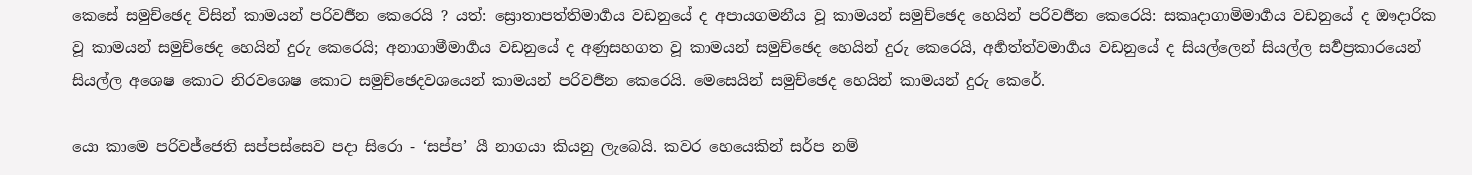කෙසේ සමුච්ඡෙද විසින් කාමයන් පරිවර්‍ජන කෙරෙයි ? යත්: ස්‍රොතාපත්තිමාර්‍ගය වඩනුයේ ද අපායගමනීය වූ කාමයන් සමුච්ඡෙද හෙයින් පරිවර්‍ජන කෙරෙයි: සකෘදාගාමිමාර්‍ගය වඩනුයේ ද ඖදාරික වූ කාමයන් සමුච්ඡෙද හෙයින් දුරු කෙරෙයි; අනාගාමීමාර්‍ගය වඩනුයේ ද අණුසහගත වූ කාමයන් සමුච්ඡෙද හෙයින් දුරු කෙරෙයි, අර්‍හත්ත්වමාර්‍ගය වඩනුයේ ද සියල්ලෙන් සියල්ල සර්‍වප්‍රකාරයෙන් සියල්ල අශෙෂ කොට නිරවශෙෂ කොට සමුච්ඡෙදවශයෙන් කාමයන් පරිවර්‍ජන කෙරෙයි. මෙසෙයින් සමුච්ඡෙද හෙයින් කාමයන් දුරු කෙරේ.

යො කාමෙ පරිවජ්ජෙති සප්පස්සෙව පදා සිරො - ‘සප්ප’ යී නාගයා කියනු ලැබෙයි. කවර හෙයෙකින් සර්ප නම්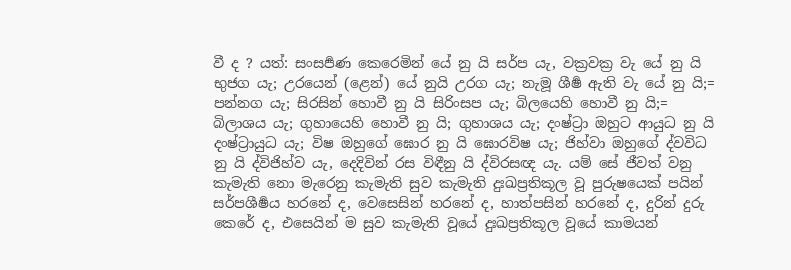වී ද ? යත්: සංසර්‍පණ කෙරෙමින් යේ නු යි සර්ප යැ, වක්‍රවක්‍ර වැ යේ නු යි භුජග යැ; උරයෙන් (ළෙන්) යේ නුයි උරග යැ; නැමූ ශීර්‍ෂ ඇති වැ යේ නු යි;= පන්නග යැ; සිරසින් හොවී නු යි සිරිංසප යැ; බිලයෙහි හොවී නු යි;= බිලාශය යැ; ගුහායෙහි හොවී නු යි; ගුහාශය යැ; දංෂ්ට්‍රා ඔහුට ආයුධ නු යි දංෂ්ට්‍රායුධ යැ; විෂ ඔහුගේ ඝොර නු යි ඝොරවිෂ යැ; ජිහ්වා ඔහුගේ ද්වවිධ නු යි ද්විජිහ්ව යැ, දෙදිවින් රස විඳීනු යි ද්විරසඥ යැ. යම් සේ ජීවත් වනු කැමැති නො මැරෙනු කැමැති සුව කැමැති දුඃඛප්‍රතිකූල වූ පුරුෂයෙක් පයින් සර්පශීර්‍ෂය හරනේ ද, වෙසෙසින් හරනේ ද, හාත්පසින් හරනේ ද, දුරින් දුරු කෙරේ ද, එසෙයින් ම සුව කැමැති වූයේ දුඃඛප්‍රතිකූල වූයේ කාමයන්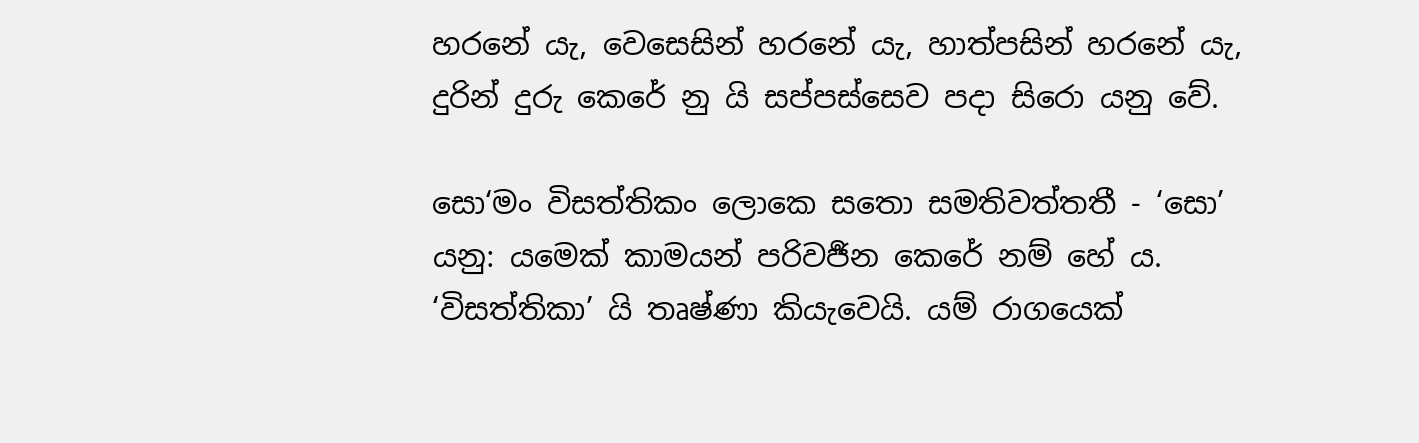හරනේ යැ, වෙසෙසින් හරනේ යැ, හාත්පසින් හරනේ යැ, දුරින් දුරු කෙරේ නු යි සප්පස්සෙව පදා සිරො යනු වේ.

සො‘මං විසත්තිකං ලොකෙ සතො සමතිවත්තතී - ‘සො’ යනු: යමෙක් කාමයන් පරිවර්‍ජන කෙරේ නම් හේ ය. ‘විසත්තිකා’ යි තෘෂ්ණා කියැවෙයි. යම් රාගයෙක්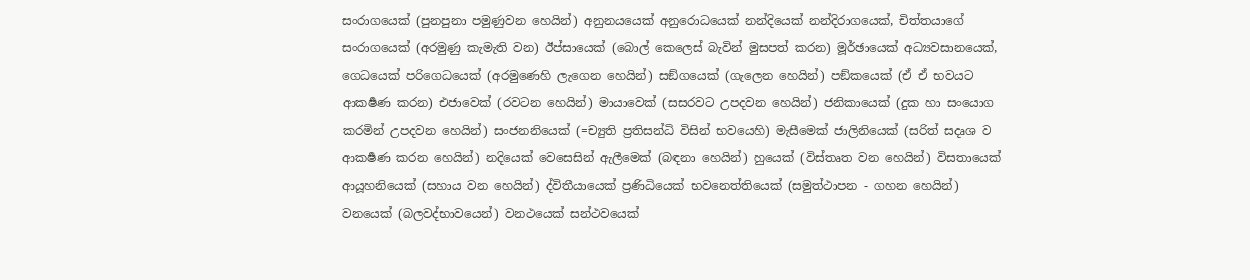සංරාගයෙක් (පුනපුනා පමුණුවන හෙයින්) අනුනයයෙක් අනුරොධයෙක් නන්දියෙක් නන්දිරාගයෙක්, චිත්තයාගේ සංරාගයෙක් (අරමුණු කැමැති වන) ඊප්සායෙක් (බොල් කෙලෙස් බැවින් මුසපත් කරන) මූර්ඡායෙක් අධ්‍යවසානයෙක්, ගෙධයෙක් පරිගෙධයෙක් (අරමුණෙහි ලැගෙන හෙයින්) සඞ්ගයෙක් (ගැලෙන හෙයින්) පඞ්කයෙක් (ඒ ඒ භවයට ආකර්‍ෂණ කරන) එජාවෙක් (රවටන හෙයින්) මායාවෙක් (සසරවට උපදවන හෙයින්) ජනිකායෙක් (දුක හා සංයොග කරමින් උපදවන හෙයින්) සංජනනියෙක් (=ච්‍යුති ප්‍රතිසන්ධි විසින් භවයෙහි) මැසීමෙක් ජාලිනියෙක් (සරිත් සදෘශ ව ආකර්‍ෂණ කරන හෙයින්) නදියෙක් වෙසෙසින් ඇලීමෙක් (බඳනා හෙයින්) හුයෙක් (විස්තෘත වන හෙයින්) විසතායෙක් ආයූහනියෙක් (සහාය වන හෙයින්) ද්විතීයායෙක් ප්‍රණිධියෙක් භවනෙත්තියෙක් (සමුත්ථාපන - ගහන හෙයින්) වනයෙක් (බලවද්භාවයෙන්) වනථයෙක් සන්ථවයෙක්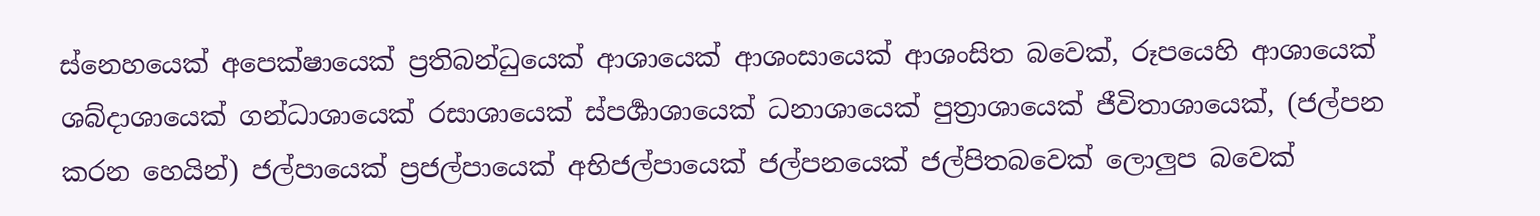ස්නෙහයෙක් අපෙක්ෂායෙක් ප්‍රතිබන්ධුයෙක් ආශායෙක් ආශංසායෙක් ආශංසිත බවෙක්, රූපයෙහි ආශායෙක් ශබ්දාශායෙක් ගන්ධාශායෙක් රසාශායෙක් ස්පර්‍ශාශායෙක් ධනාශායෙක් පුත්‍රාශායෙක් ජීවිතාශායෙක්, (ජල්පන කරන හෙයින්) ජල්පායෙක් ප්‍රජල්පායෙක් අභිජල්පායෙක් ජල්පනයෙක් ජල්පිතබවෙක් ලොලුප බවෙක්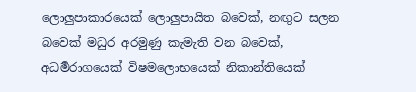ලොලුපාකාරයෙක් ලොලුපායිත බවෙක්, නඟුට සලන බවෙක් මධුර අරමුණු කැමැති වන බවෙක්, අධර්‍මරාගයෙක් විෂමලොභයෙක් නිකාන්තියෙක්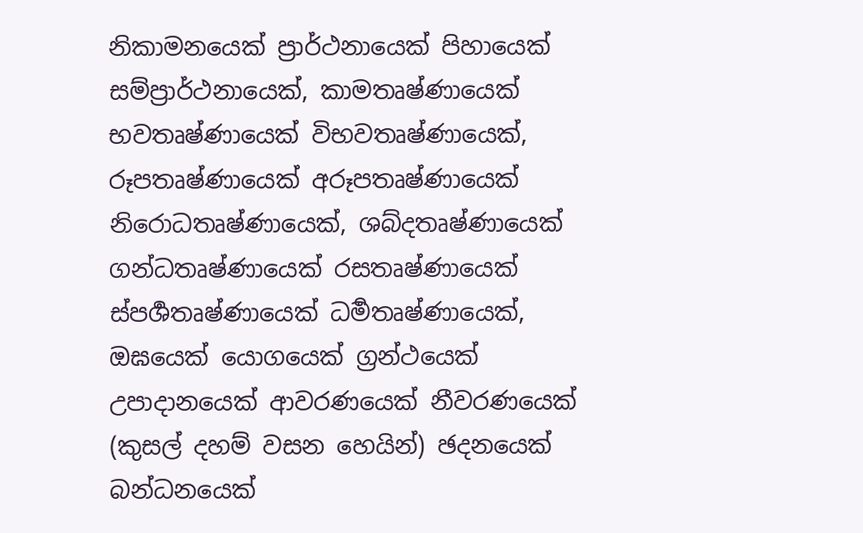නිකාමනයෙක් ප්‍රාර්ථනායෙක් පිහායෙක් සම්ප්‍රාර්ථනායෙක්, කාමතෘෂ්ණායෙක් භවතෘෂ්ණායෙක් විභවතෘෂ්ණායෙක්, රූපතෘෂ්ණායෙක් අරූපතෘෂ්ණායෙක් නිරොධතෘෂ්ණායෙක්, ශබ්දතෘෂ්ණායෙක් ගන්ධතෘෂ්ණායෙක් රසතෘෂ්ණායෙක් ස්පර්‍ශතෘෂ්ණායෙක් ධර්‍මතෘෂ්ණායෙක්, ඔඝයෙක් යොගයෙක් ග්‍රන්ථයෙක් උපාදානයෙක් ආවරණයෙක් නීවරණයෙක් (කුසල් දහම් වසන හෙයින්) ඡදනයෙක් බන්ධනයෙක්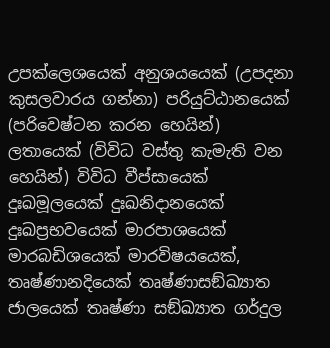උපක්ලෙශයෙක් අනුශයයෙක් (උපදනා කුසලවාරය ගන්නා) පරියුට්ඨානයෙක් (පරිවෙෂ්ටන කරන හෙයින්) ලතායෙක් (විවිධ වස්තු කැමැති වන හෙයින්) විවිධ වීප්සායෙක් දුඃඛමූලයෙක් දුඃඛනිදානයෙක් දුඃඛප්‍රභවයෙක් මාරපාශයෙක් මාරබඩිශයෙක් මාරවිෂයයෙක්, තෘෂ්ණානදියෙක් තෘෂ්ණාසඞ්ඛ්‍යාත ජාලයෙක් තෘෂ්ණා සඞ්ඛ්‍යාත ගර්දුල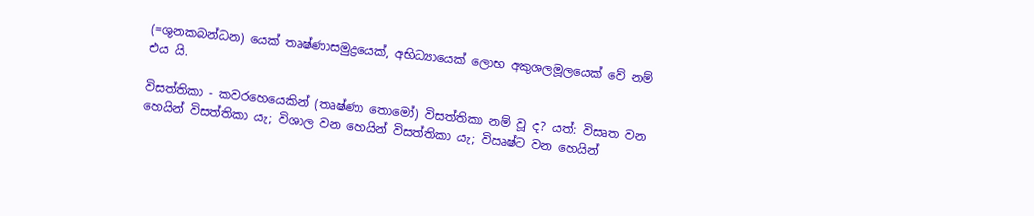(=ශුනකබන්ධන) යෙක් තෘෂ්ණාසමුද්‍රයෙක්, අභිධ්‍යායෙක් ලොභ අකුශලමූලයෙක් වේ නම් එය යි.

විසත්තිකා - කවරහෙයෙකින් (තෘෂ්ණා තොමෝ) විසත්තිකා නම් වූ ද? යත්: විසෘත වන හෙයින් විසත්තිකා යැ; විශාල වන හෙයින් විසත්තිකා යැ; විඍෂ්ට වන හෙයින්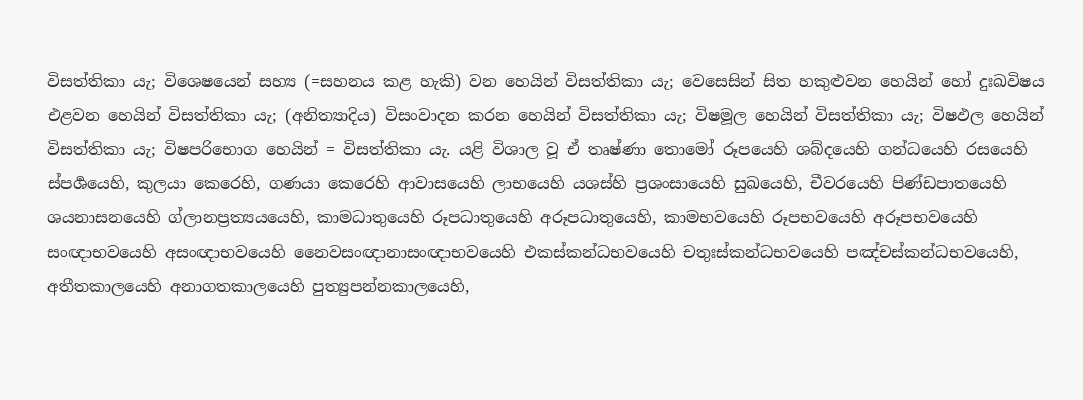විසත්තිකා යැ; විශෙෂයෙන් සහ්‍ය (=සහනය කළ හැකි) වන හෙයින් විසත්තිකා යැ; වෙසෙසින් සිත හකුළුවන හෙයින් හෝ දුඃඛවිෂය එළවන හෙයින් විසත්තිකා යැ; (අනිත්‍යාදිය) විසංවාදන කරන හෙයින් විසත්තිකා යැ; විෂමූල හෙයින් විසත්තිකා යැ; විෂඵල හෙයින් විසත්තිකා යැ; විෂපරිභොග හෙයින් = විසත්තිකා යැ. යළි විශාල වූ ඒ තෘෂ්ණා තොමෝ රූපයෙහි ශබ්දයෙහි ගන්ධයෙහි රසයෙහි ස්පර්‍ශයෙහි, කුලයා කෙරෙහි, ගණයා කෙරෙහි ආවාසයෙහි ලාභයෙහි යශස්හි ප්‍රශංසායෙහි සුඛයෙහි, චීවරයෙහි පිණ්ඩපාතයෙහි ශයනාසනයෙහි ග්ලානප්‍රත්‍යයයෙහි, කාමධාතුයෙහි රූපධාතුයෙහි අරූපධාතුයෙහි, කාමභවයෙහි රූපභවයෙහි අරූපභවයෙහි සංඥාභවයෙහි අසංඥාභවයෙහි නෛවසංඥානාසංඥාභවයෙහි එකස්කන්ධභවයෙහි චතුඃස්කන්ධභවයෙහි පඤ්චස්කන්ධභවයෙහි, අතීතකාලයෙහි අනාගතකාලයෙහි පුත්‍යුපන්නකාලයෙහි,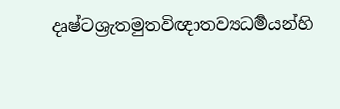දෘෂ්ටශ්‍රැතමුතවිඥාතව්‍යධර්‍මයන්හි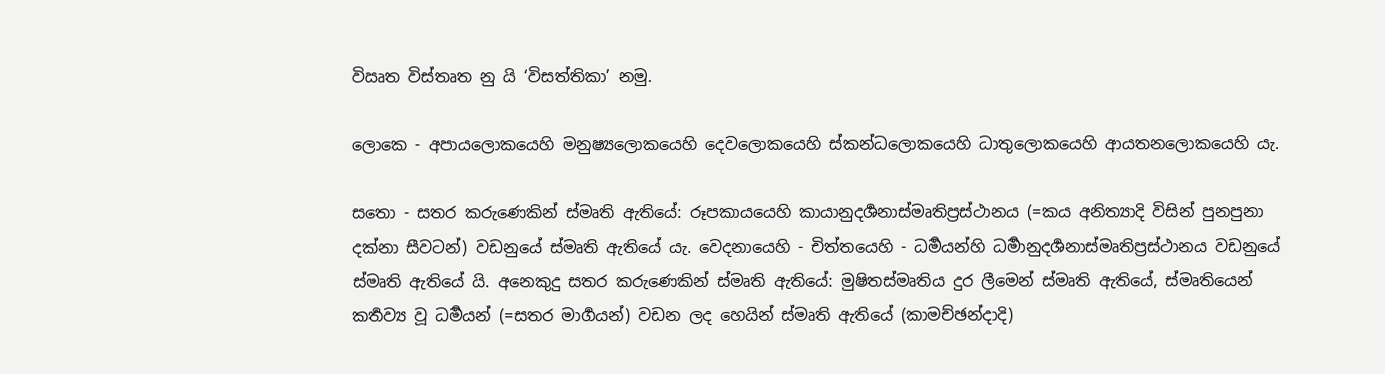විඍත විස්තෘත නු යි ‘විසත්තිකා’ නමු.

ලොකෙ - අපායලොකයෙහි මනුෂ්‍යලොකයෙහි දෙවලොකයෙහි ස්කන්ධලොකයෙහි ධාතුලොකයෙහි ආයතනලොකයෙහි යැ.

සතො - සතර කරුණෙකින් ස්මෘති ඇතියේ: රූපකායයෙහි කායානුදර්‍ශනාස්මෘතිප්‍රස්ථානය (=කය අනිත්‍යාදි විසින් පුනපුනා දක්නා සීවටන්) වඩනුයේ ස්මෘති ඇතියේ යැ. වෙදනායෙහි - චිත්තයෙහි - ධර්‍මයන්හි ධර්‍මානුදර්‍ශනාස්මෘතිප්‍රස්ථානය වඩනුයේ ස්මෘති ඇතියේ යි. අනෙකුදු සතර කරුණෙකින් ස්මෘති ඇතියේ: මුෂිතස්මෘතිය දුර ලීමෙන් ස්මෘති ඇතියේ, ස්මෘතියෙන් කර්‍තව්‍ය වූ ධර්‍මයන් (=සතර මාර්‍ගයන්) වඩන ලද හෙයින් ස්මෘති ඇතියේ (කාමච්ඡන්දාදි)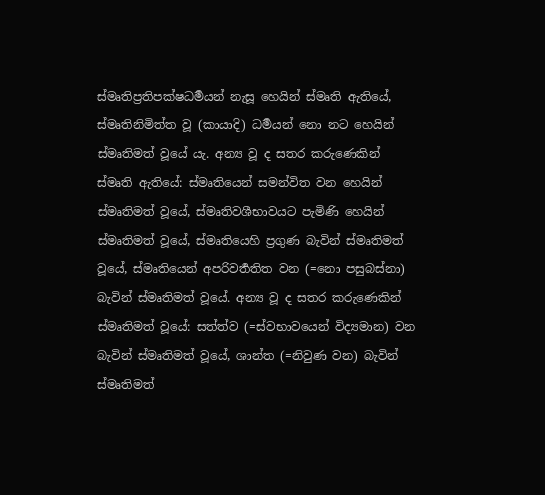ස්මෘතිප්‍රතිපක්ෂධර්‍මයන් නැසූ හෙයින් ස්මෘති ඇතියේ, ස්මෘතිනිමිත්ත වූ (කායාදි) ධර්‍මයන් නො නට හෙයින් ස්මෘතිමත් වූයේ යැ. අන්‍ය වූ ද සතර කරුණෙකින් ස්මෘති ඇතියේ: ස්මෘතියෙන් සමන්විත වන හෙයින් ස්මෘතිමත් වූයේ, ස්මෘතිවශීභාවයට පැමිණි හෙයින් ස්මෘතිමත් වූයේ, ස්මෘතියෙහි ප්‍රගුණ බැවින් ස්මෘතිමත් වූයේ, ස්මෘතියෙන් අපරිවර්‍තතිත වන (=නො පසුබස්නා) බැවින් ස්මෘතිමත් වූයේ. අන්‍ය වූ ද සතර කරුණෙකින් ස්මෘතිමත් වූයේ: සත්ත්ව (=ස්වභාවයෙන් විද්‍යමාන) වන බැවින් ස්මෘතිමත් වූයේ, ශාන්ත (=නිවුණ වන) බැවින් ස්මෘතිමත්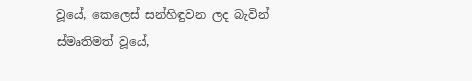වූයේ, කෙලෙස් සන්හිඳුවන ලද බැවින් ස්මෘතිමත් වූයේ,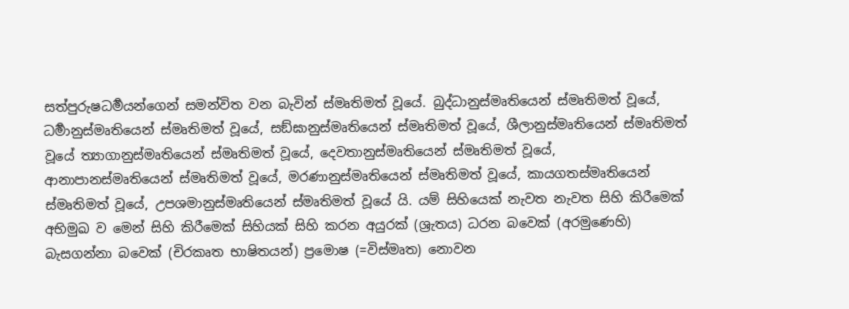සත්පුරුෂධර්‍මයන්ගෙන් සමන්විත වන බැවින් ස්මෘතිමත් වූයේ. බුද්ධානුස්මෘතියෙන් ස්මෘතිමත් වූයේ, ධර්‍මානුස්මෘතියෙන් ස්මෘතිමත් වූයේ, සඞ්ඝානුස්මෘතියෙන් ස්මෘතිමත් වූයේ, ශීලානුස්මෘතියෙන් ස්මෘතිමත් වූයේ ත්‍යාගානුස්මෘතියෙන් ස්මෘතිමත් වූයේ, දෙවතානුස්මෘතියෙන් ස්මෘතිමත් වූයේ, ආනාපානස්මෘතියෙන් ස්මෘතිමත් වූයේ, මරණානුස්මෘතියෙන් ස්මෘතිමත් වූයේ, කායගතස්මෘතියෙන් ස්මෘතිමත් වූයේ, උපශමානුස්මෘතියෙන් ස්මෘතිමත් වූයේ යි. යම් සිහියෙක් නැවත නැවත සිහි කිරීමෙක් අභිමුඛ ව මෙන් සිහි කිරීමෙක් සිහියක් සිහි කරන අයුරක් (ශ්‍රැතය) ධරන බවෙක් (අරමුණෙහි) බැසගන්නා බවෙක් (චිරකෘත භාෂිතයන්) ප්‍රමොෂ (=විස්මෘත) නොවන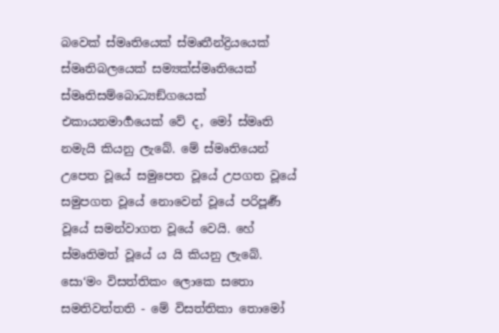බවෙක් ස්මෘතියෙක් ස්මෘතීන්ද්‍රියයෙක් ස්මෘතිබලයෙක් සම්‍යක්ස්මෘතියෙක් ස්මෘතිසම්බොධ්‍යඞ්ගයෙක් එකායනමාර්‍ගයෙක් වේ ද, මෝ ස්මෘති නමැයි කියනු ලැබේ. මේ ස්මෘතියෙන් උපෙත වූයේ සමුපෙත වූයේ උපගත වූයේ සමුපගත වූයේ නොවෙන් වූයේ පරිපූර්‍ණ වූයේ සමන්වාගත වූයේ වෙයි. හේ ස්මෘතිමත් වූයේ ය යි කියනු ලැබේ. සො‘මං විසත්තිකං ලොකෙ සතො සමතිවත්තති - මේ විසත්තිකා තොමෝ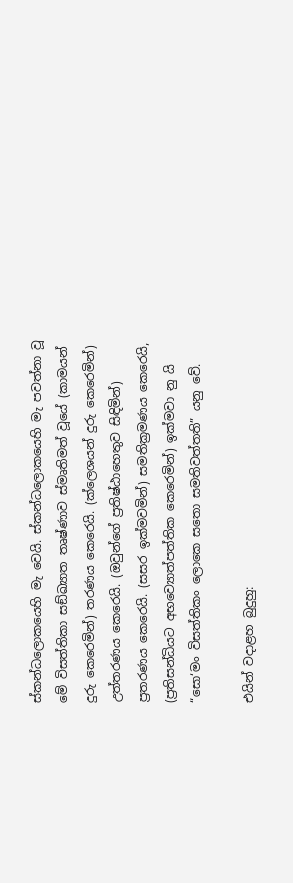ස්කන්ධලොකයෙහි මැ වෙයි. ස්කන්ධලොකයෙහි මැ පවත්නා වූ මේ විසත්තිකා සඞ්ඛ්‍යාත තෘෂ්ණාව ස්මෘතිමත් වූයේ (කාමයන් දුරු කෙරෙමින්) තරණය කෙරෙයි. (ක්ලෙශයන් දුරු කෙරෙමින්) උත්තරණය කෙරෙයි. (ඔවුන්ගේ ප්‍රතිෂ්ඨාහෙතුව සිඳිමින්) ප්‍රතරණය කෙරෙයි. (සසර ඉක්මවමින්) සමතික්‍රමණය කෙරෙයි, (ප්‍රතිසන්ධියට අභව්‍යොත්පත්තික කෙරෙමින්) ඉක්මවා නු යි “සො‘මං විසත්තිකං ලොකෙ සතො සමතිවත්තති” යනු වේ.

එයින් වදාළහ බුදුහු: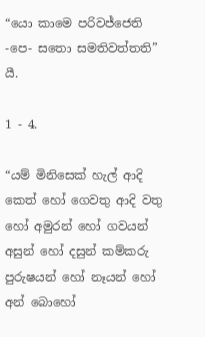“යො කාමෙ පරිවජ්ජෙති -පෙ- සතො සමතිවත්තති” යී.

1 - 4.

“යම් මිනිසෙක් හැල් ආදි කෙත් හෝ ගෙවතු ආදි වතු හෝ අමුරන් හෝ ගවයන් අසුන් හෝ දසුන් කම්කරු පුරුෂයන් හෝ නෑයන් හෝ අන් බොහෝ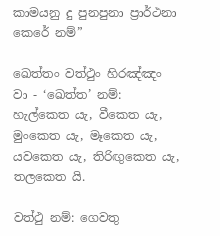කාමයනු දු පුනපුනා ප්‍රාර්ථනා කෙරේ නම්”

ඛෙත්තං වත්ථුං හිරඤ්ඤං වා - ‘ඛෙත්ත’ නම්: හැල්කෙත යැ, වීකෙත යැ, මුංකෙත යැ, මෑකෙත යැ, යවකෙත යැ, තිරිඟුකෙත යැ, තලකෙත යි.

වත්ථු නම්: ගෙවතු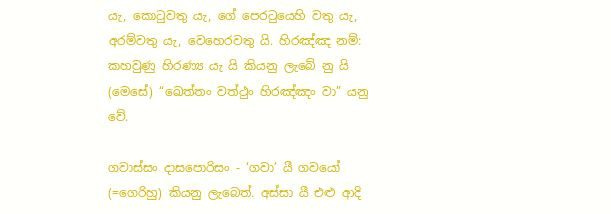යැ, කොටුවතු යැ, ගේ පෙරටුයෙහි වතු යැ, අරම්වතු යැ, වෙහෙරවතු යි. හිරඤ්ඤ නම්: කහවුණු හිරණ්‍ය යැ යි කියනු ලැබේ නු යි (මෙසේ) “ඛෙත්තං වත්ථුං හිරඤ්ඤං වා” යනු වේ.

ගවාස්සං දාසපොරිසං - ‘ගවා’ යී ගවයෝ (=ගෙරිහු) කියනු ලැබෙත්. අස්සා යී එළු ආදි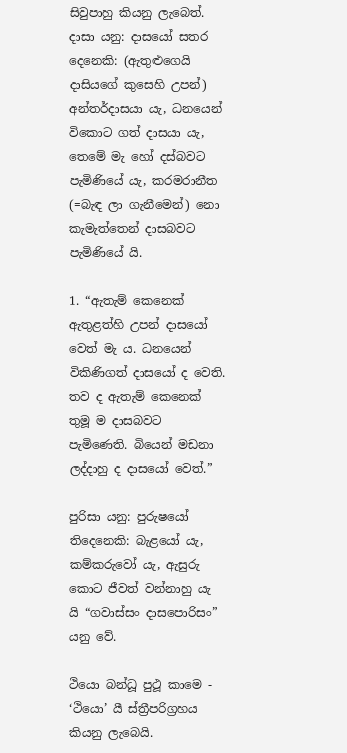සිවුපාහු කියනු ලැබෙත්. දාසා යනු: දාසයෝ සතර දෙනෙකි: (ඇතුළුගෙයි දාසියගේ කුසෙහි උපන්) අන්තර්දාසයා යැ, ධනයෙන් විකොට ගත් දාසයා යැ, තෙමේ මැ හෝ දස්බවට පැමිණියේ යැ, කරමරානීත (=බැඳ ලා ගැනීමෙන්) නො කැමැත්තෙන් දාසබවට පැමිණියේ යි.

1. “ඇතැම් කෙනෙක් ඇතුළත්හි උපන් දාසයෝ වෙත් මැ ය. ධනයෙන් විකිණිගත් දාසයෝ ද වෙති. තව ද ඇතැම් කෙනෙක් තුමූ ම දාසබවට පැමිණෙති. බියෙන් මඩනා ලද්දාහු ද දාසයෝ වෙත්.”

පුරිසා යනු: පුරුෂයෝ තිදෙනෙකි: බැළයෝ යැ, කම්කරුවෝ යැ, ඇසුරු කොට ජීවත් වන්නාහු යැ යි “ගවාස්සං දාසපොරිසං” යනු වේ.

ථියො බන්ධූ පුථූ කාමෙ - ‘ථියො’ යී ස්ත්‍රීපරිග්‍රහය කියනු ලැබෙයි.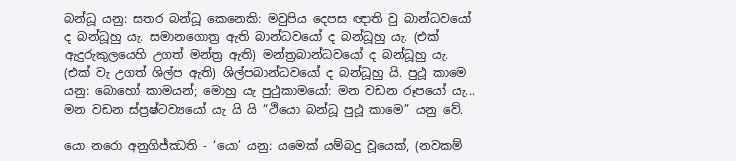බන්ධූ යනු: සතර බන්ධූ කෙනෙකි: මවුපිය දෙපස ඥාති වු බාන්ධවයෝ ද බන්ධූහු යැ. සමානගොත්‍ර ඇති බාන්ධවයෝ ද බන්ධූහු යැ. (එක් ඇදුරුකුලයෙහි උගත් මන්ත්‍ර ඇති) මන්ත්‍රබාන්ධවයෝ ද බන්ධූහු යැ. (එක් වැ උගත් ශිල්ප ඇති) ශිල්පබාන්ධවයෝ ද බන්ධූහු යි. පුථූ කාමෙ යනු: බොහෝ කාමයන්; මොහු යැ පුථුකාමයෝ: මන වඩන රූපයෝ යැ... මන වඩන ස්ප්‍රෂ්ටව්‍යයෝ යැ යි යි “ථියො බන්ධූ පුථූ කාමෙ” යනු වේ.

යො නරො අනුගිජ්ඣති - ‘යො’ යනු: යමෙක් යම්බදු වූයෙක්, (නවකම්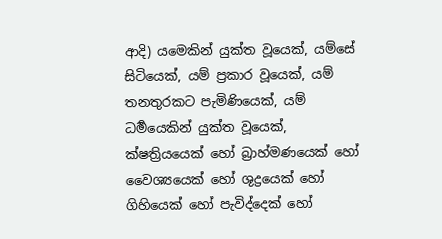ආදි) යමෙකින් යුක්ත වූයෙක්, යම්සේ සිටියෙක්, යම් ප්‍රකාර වූයෙක්, යම් තනතුරකට පැමිණියෙක්, යම් ධර්‍මයෙකින් යුක්ත වූයෙක්, ක්ෂත්‍රියයෙක් හෝ බ්‍රාහ්මණයෙක් හෝ වෛශ්‍යයෙක් හෝ ශුද්‍රයෙක් හෝ ගිහියෙක් හෝ පැවිද්දෙක් හෝ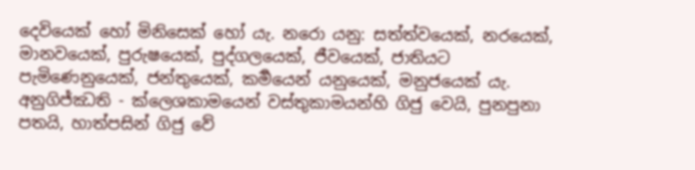දෙවියෙක් හෝ මිනිසෙක් හෝ යැ. නරො යනු: සත්ත්වයෙක්, නරයෙක්, මානවයෙක්, පුරුෂයෙක්, පුද්ගලයෙක්, ජීවයෙක්, ජාතියට පැමිණෙනුයෙක්, ජන්තුයෙක්, කර්‍මයෙන් යනුයෙක්, මනුජයෙක් යැ. අනුගිජ්ඣති - ක්ලෙශකාමයෙන් වස්තුකාමයන්හි ගිජු වෙයි, පුනපුනා පතයි, හාත්පසින් ගිජු වේ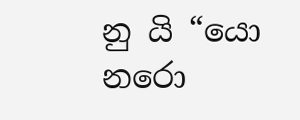නු යි “යො නරො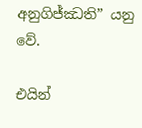අනුගිජ්ඣති” යනු වේ.

එයින්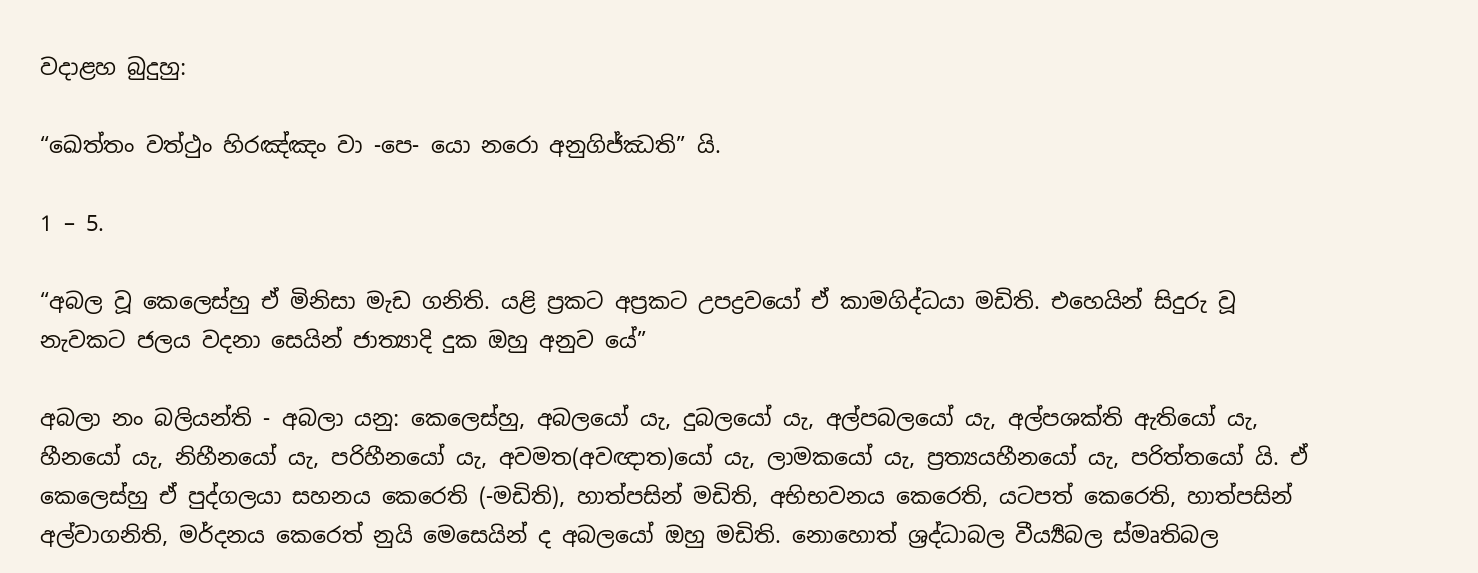වදාළහ බුදුහු:

“ඛෙත්තං වත්ථුං හිරඤ්ඤං වා -පෙ- යො නරො අනුගිජ්ඣති” යි.

1 – 5.

“අබල වූ කෙලෙස්හු ඒ මිනිසා මැඩ ගනිති. යළි ප්‍රකට අප්‍රකට උපද්‍රවයෝ ඒ කාමගිද්ධයා මඩිති. එහෙයින් සිදුරු වූ නැවකට ජලය වදනා සෙයින් ජාත්‍යාදි දුක ඔහු අනුව යේ”

අබලා නං බලියන්ති - අබලා යනු: කෙලෙස්හු, අබලයෝ යැ, දුබලයෝ යැ, අල්පබලයෝ යැ, අල්පශක්ති ඇතියෝ යැ, හීනයෝ යැ, නිහීනයෝ යැ, පරිහීනයෝ යැ, අවමත(අවඥාත)යෝ යැ, ලාමකයෝ යැ, ප්‍රත්‍යයහීනයෝ යැ, පරිත්තයෝ යි. ඒ කෙලෙස්හු ඒ පුද්ගලයා සහනය කෙරෙති (-මඩිති), හාත්පසින් මඩිති, අභිභවනය කෙරෙති, යටපත් කෙරෙති, හාත්පසින් අල්වාගනිති, මර්දනය කෙරෙත් නුයි මෙසෙයින් ද අබලයෝ ඔහු මඩිති. නොහොත් ශ්‍රද්ධාබල වීර්‍ය්‍යබල ස්මෘතිබල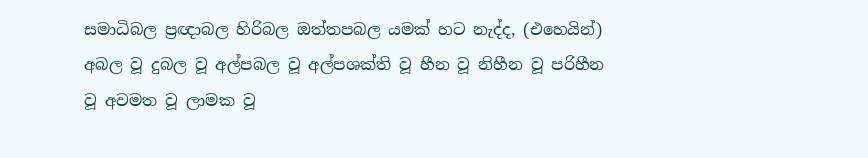සමාධිබල ප්‍රඥාබල හිරිබල ඔත්තපබල යමක් හට නැද්ද, (එහෙයින්) අබල වූ දුබල වූ අල්පබල වූ අල්පශක්ති වූ හීන වූ නිහීන වූ පරිහීන වූ අවමත වූ ලාමක වූ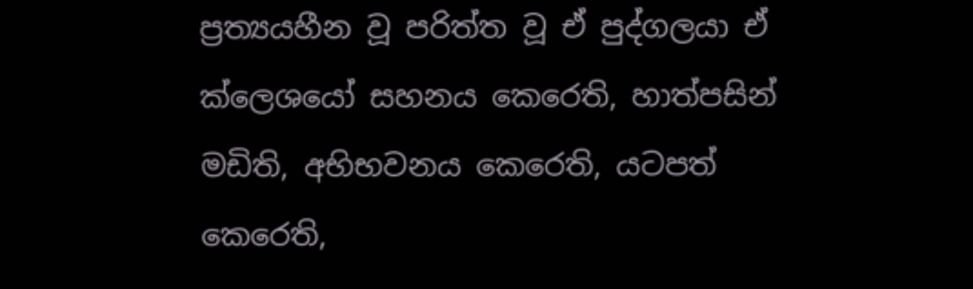ප්‍රත්‍යයහීන වූ පරිත්ත වූ ඒ පුද්ගලයා ඒ ක්ලෙශයෝ සහනය කෙරෙති, හාත්පසින් මඩිති, අභිභවනය කෙරෙති, යටපත් කෙරෙති,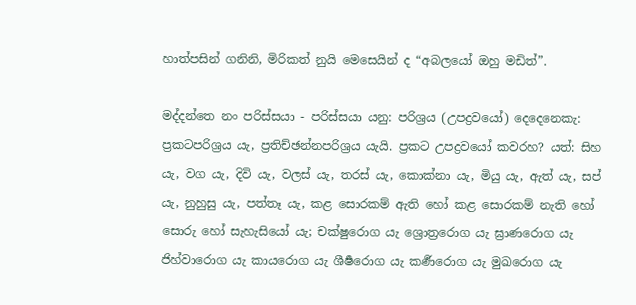හාත්පසින් ගනිනි, මිරිකත් නුයි මෙසෙයින් ද “අබලයෝ ඔහු මඩිත්”.

මද්දන්තෙ නං පරිස්සයා - පරිස්සයා යනු: පරිශ්‍රය (උපද්‍රවයෝ) දෙදෙනෙකැ: ප්‍රකටපරිශ්‍රය යැ, ප්‍රතිච්ඡන්නපරිශ්‍රය යැයි. ප්‍රකට උපද්‍රවයෝ කවරහ? යත්: සිහ යැ, වග යැ, දිවි යැ, වලස් යැ, තරස් යැ, කොක්නා යැ, මියු යැ, ඇත් යැ, සප් යැ, නුහුසු යැ, පත්තෑ යැ, කළ සොරකම් ඇති හෝ කළ සොරකම් නැති හෝ සොරු හෝ සැහැසියෝ යැ; චක්ෂුරොග යැ ශ්‍රොත්‍රරොග යැ ඝ්‍රාණරොග යැ ජිහ්වාරොග යැ කායරොග යැ ශීර්‍ෂරොග යැ කර්‍ණරොග යැ මුඛරොග යැ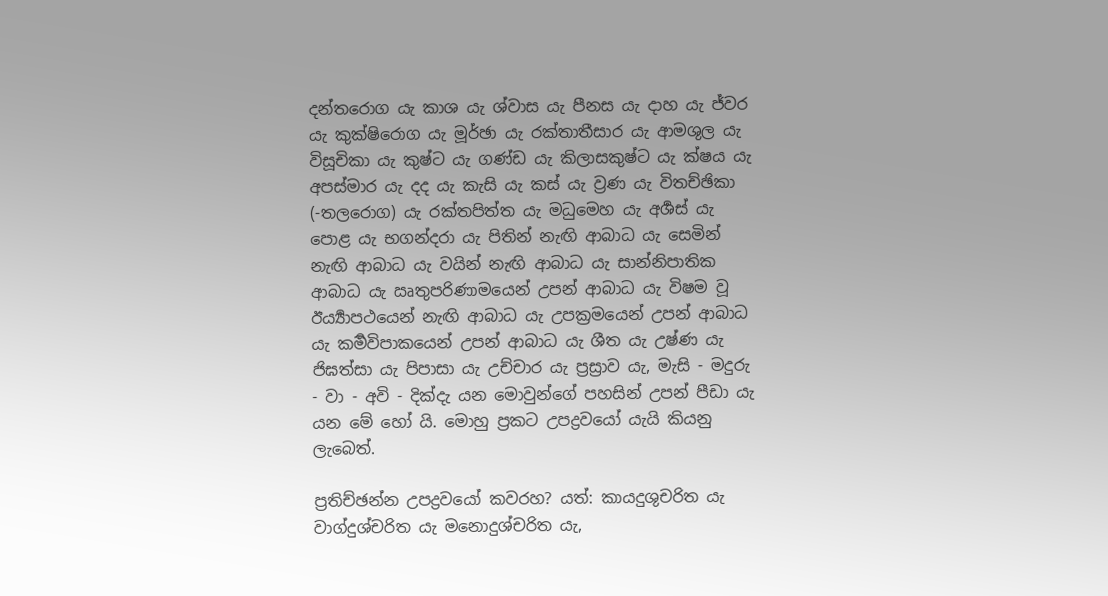දන්තරොග යැ කාශ යැ ශ්වාස යැ පීනස යැ දාහ යැ ජ්වර යැ කුක්ෂිරොග යැ මූර්ඡා යැ රක්තාතීසාර යැ ආමශුල යැ විසූචිකා යැ කුෂ්ට යැ ගණ්ඩ යැ කිලාසකුෂ්ට යැ ක්ෂය යැ අපස්මාර යැ දද යැ කැසි යැ කස් යැ ව්‍රණ යැ විතච්ඡිකා (-තලරොග) යැ රක්තපිත්ත යැ මධුමෙහ යැ අර්‍ශස් යැ පොළ යැ භගන්දරා යැ පිතින් නැඟි ආබාධ යැ සෙමින් නැඟි ආබාධ යැ වයින් නැඟි ආබාධ යැ සාන්නිපාතික ආබාධ යැ ඍතුපරිණාමයෙන් උපන් ආබාධ යැ විෂම වූ ඊර්‍ය්‍යාපථයෙන් නැඟි ආබාධ යැ උපක්‍රමයෙන් උපන් ආබාධ යැ කර්‍මවිපාකයෙන් උපන් ආබාධ යැ ශීත යැ උෂ්ණ යැ ජිඝත්සා යැ පිපාසා යැ උච්චාර යැ ප්‍රස්‍රාව යැ, මැසි - මදුරු - වා - අවි - දික්දැ යන මොවුන්ගේ පහසින් උපන් පීඩා යැ යන මේ හෝ යි. මොහු ප්‍රකට උපද්‍රවයෝ යැයි කියනු ලැබෙත්.

ප්‍රතිච්ඡන්න උපද්‍රවයෝ කවරහ? යත්: කායදුශුචරිත යැ වාග්දුශ්චරිත යැ මනොදුශ්චරිත යැ,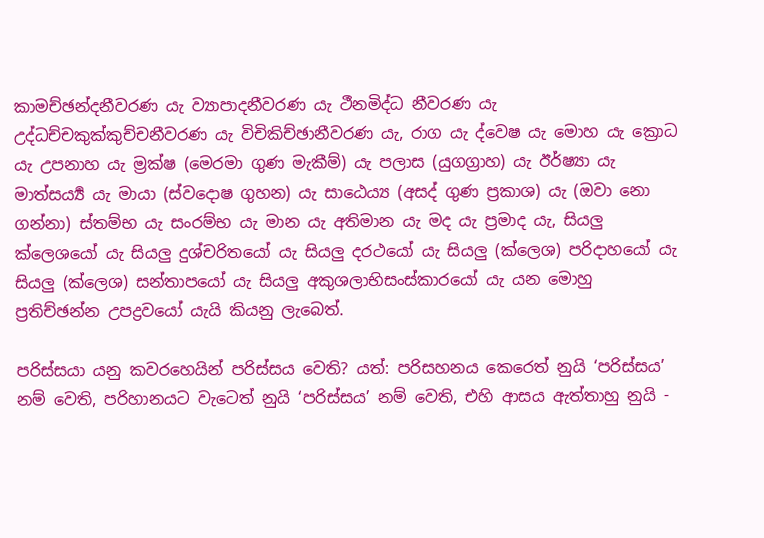කාමච්ඡන්දනීවරණ යැ ව්‍යාපාදනීවරණ යැ ථීනමිද්ධ නීවරණ යැ උද්ධච්චකුක්කුච්චනීවරණ යැ විචිකිච්ඡානීවරණ යැ, රාග යැ ද්වෙෂ යැ මොහ යැ ක්‍රොධ යැ උපනාහ යැ ම්‍රක්ෂ (මෙරමා ගුණ මැකීම්) යැ පලාස (යුගග්‍රාහ) යැ ඊර්ෂ්‍යා යැ මාත්සර්‍ය්‍ය යැ මායා (ස්වදොෂ ගුහන) යැ සාඨෙය්‍ය (අසද් ගුණ ප්‍රකාශ) යැ (ඔවා නො ගන්නා) ස්තම්භ යැ සංරම්භ යැ මාන යැ අතිමාන යැ මද යැ ප්‍රමාද යැ, සියලු ක්ලෙශයෝ යැ සියලු දුශ්චරිතයෝ යැ සියලු දරථයෝ යැ සියලු (ක්ලෙශ) පරිදාහයෝ යැ සියලු (ක්ලෙශ) සන්තාපයෝ යැ සියලු අකුශලාභිසංස්කාරයෝ යැ යන මොහු ප්‍රතිච්ඡන්න උපද්‍රවයෝ යැයි කියනු ලැබෙත්.

පරිස්සයා යනු කවරහෙයින් පරිස්සය වෙති? යත්: පරිසහනය කෙරෙත් නුයි ‘පරිස්සය’ නම් වෙති, පරිහානයට වැටෙත් නුයි ‘පරිස්සය’ නම් වෙති, එහි ආසය ඇත්තාහු නුයි -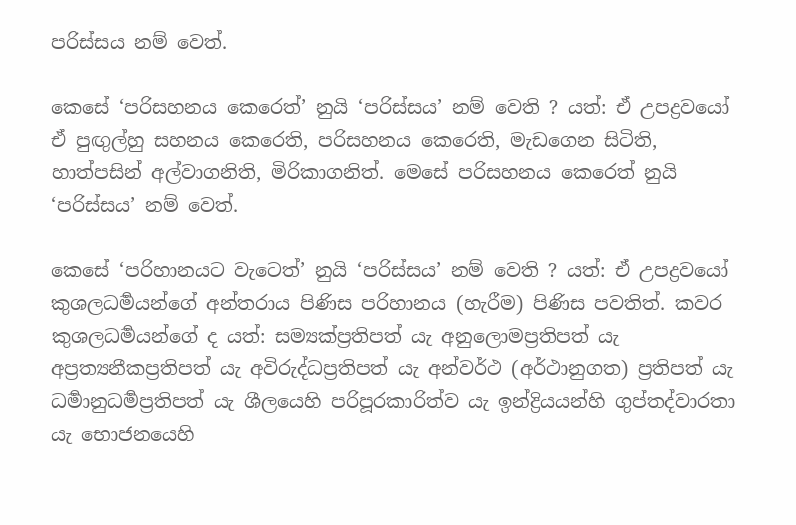පරිස්සය නම් වෙත්.

කෙසේ ‘පරිසහනය කෙරෙත්’ නුයි ‘පරිස්සය’ නම් වෙති ? යත්: ඒ උපද්‍රවයෝ ඒ පුඟුල්හු සහනය කෙරෙති, පරිසහනය කෙරෙති, මැඩගෙන සිටිති, හාත්පසින් අල්වාගනිති, මිරිකාගනිත්. මෙසේ පරිසහනය කෙරෙත් නුයි ‘පරිස්සය’ නම් වෙත්.

කෙසේ ‘පරිහානයට වැටෙත්’ නුයි ‘පරිස්සය’ නම් වෙති ? යත්: ඒ උපද්‍රවයෝ කුශලධර්‍මයන්ගේ අන්තරාය පිණිස පරිහානය (හැරීම) පිණිස පවතිත්. කවර කුශලධර්‍මයන්ගේ ද යත්: සම්‍යක්ප්‍රතිපත් යැ අනුලොමප්‍රතිපත් යැ අප්‍රත්‍යනීකප්‍රතිපත් යැ අවිරුද්ධප්‍රතිපත් යැ අන්වර්ථ (අර්ථානුගත) ප්‍රතිපත් යැ ධර්‍මානුධර්‍මප්‍රතිපත් යැ ශීලයෙහි පරිපූරකාරිත්ව යැ ඉන්ද්‍රියයන්හි ගුප්තද්වාරතා යැ භොජනයෙහි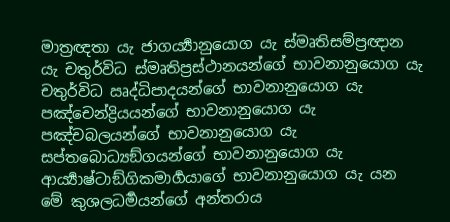මාත්‍රඥතා යැ ජාගර්‍ය්‍යානුයොග යැ ස්මෘතිසම්ප්‍රඥාන යැ චතුර්විධ ස්මෘතිප්‍රස්ථානයන්ගේ භාවනානුයොග යැ චතුර්විධ ඍද්ධිපාදයන්ගේ භාවනානුයොග යැ පඤ්චෙන්ද්‍රියයන්ගේ භාවනානුයොග යැ පඤ්චබලයන්ගේ භාවනානුයොග යැ සප්තබොධ්‍යඞ්ගයන්ගේ භාවනානුයොග යැ ආර්‍ය්‍යාෂ්ටාඞ්ගිකමාර්‍ගයාගේ භාවනානුයොග යැ යන මේ කුශලධර්‍මයන්ගේ අන්තරාය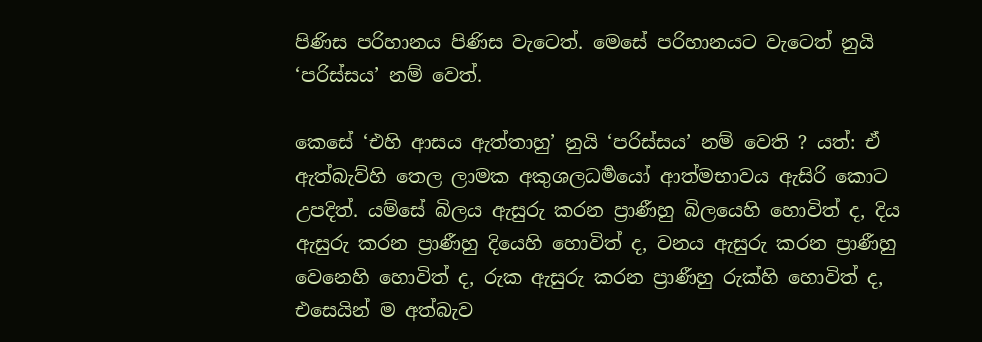පිණිස පරිහානය පිණිස වැටෙත්. මෙසේ පරිහානයට වැටෙත් නුයි ‘පරිස්සය’ නම් වෙත්.

කෙසේ ‘එහි ආසය ඇත්තාහු’ නුයි ‘පරිස්සය’ නම් වෙති ? යත්: ඒ ඇත්බැව්හි තෙල ලාමක අකුශලධර්‍මයෝ ආත්මභාවය ඇසිරි කොට උපදිත්. යම්සේ බිලය ඇසුරු කරන ප්‍රාණීහු බිලයෙහි හොවිත් ද, දිය ඇසුරු කරන ප්‍රාණීහු දියෙහි හොවිත් ද, වනය ඇසුරු කරන ප්‍රාණීහු වෙනෙහි හොවිත් ද, රුක ඇසුරු කරන ප්‍රාණීහු රුක්හි හොවිත් ද, එසෙයින් ම අත්බැව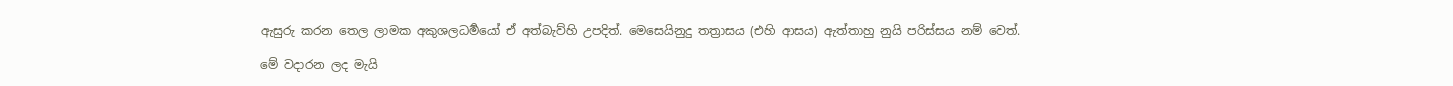ඇසුරු කරන තෙල ලාමක අකුශලධර්‍මයෝ ඒ අත්බැව්හි උපදිත්. මෙසෙයිනුදු තත්‍රාසය (එහි ආසය) ඇත්තාහු නුයි පරිස්සය නම් වෙත්.

මේ වදාරන ලද මැයි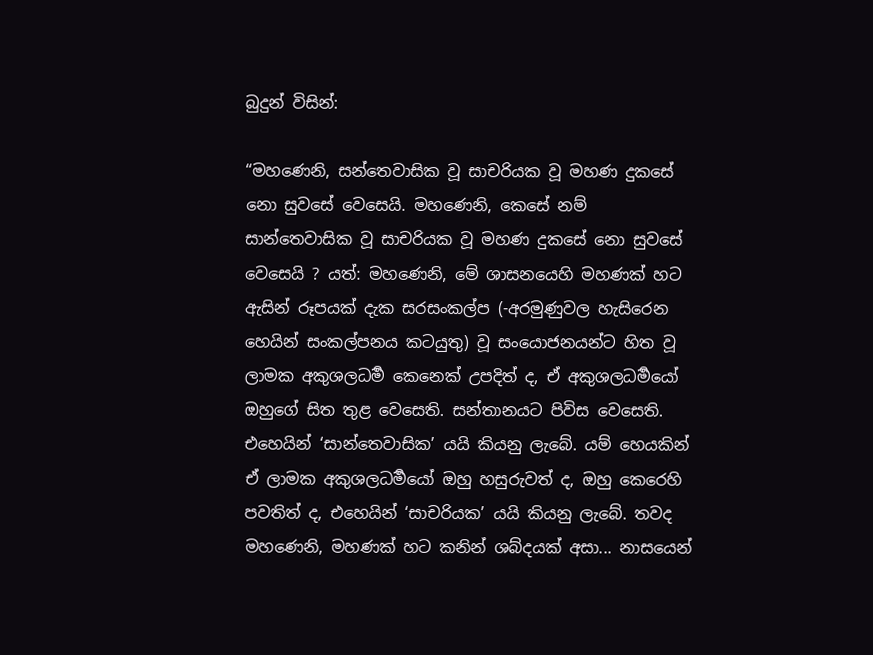බුදුන් විසින්:

“මහණෙනි, සන්තෙවාසික වූ සාචරියක වූ මහණ දුකසේ නො සුවසේ වෙසෙයි. මහණෙනි, කෙසේ නම් සාන්තෙවාසික වූ සාචරියක වූ මහණ දුකසේ නො සුවසේ වෙසෙයි ? යත්: මහණෙනි, මේ ශාසනයෙහි මහණක් හට ඇසින් රූපයක් දැක සරසංකල්ප (-අරමුණුවල හැසිරෙන හෙයින් සංකල්පනය කටයුතු) වූ සංයොජනයන්ට හිත වූ ලාමක අකුශලධර්‍ම කෙනෙක් උපදිත් ද, ඒ අකුශලධර්‍මයෝ ඔහුගේ සිත තුළ වෙසෙති. සන්තානයට පිවිස වෙසෙති. එහෙයින් ‘සාන්තෙවාසික’ යයි කියනු ලැබේ. යම් හෙයකින් ඒ ලාමක අකුශලධර්‍මයෝ ඔහු හසුරුවත් ද, ඔහු කෙරෙහි පවතිත් ද, එහෙයින් ‘සාචරියක’ යයි කියනු ලැබේ. තවද මහණෙනි, මහණක් හට කනින් ශබ්දයක් අසා... නාසයෙන්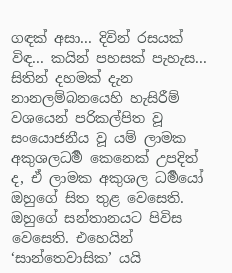ගඳක් අසා... දිවින් රසයක් විඳ... කයින් පහසක් පැහැස... සිතින් දහමක් දැන නානලම්බනයෙහි හැසිරීම් වශයෙන් පරිකල්පිත වූ සංයොජනීය වූ යම් ලාමක අකුශලධර්‍ම කෙනෙක් උපදිත් ද, ඒ ලාමක අකුශල ධර්‍මයෝ ඔහුගේ සිත තුළ වෙසෙති. ඔහුගේ සන්තානයට පිවිස වෙසෙති. එහෙයින් ‘සාන්තෙවාසික’ යයි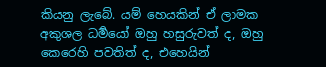කියනු ලැබේ. යම් හෙයකින් ඒ ලාමක අකුශල ධර්‍මයෝ ඔහු හසුරුවත් ද, ඔහු කෙරෙහි පවතිත් ද, එහෙයින්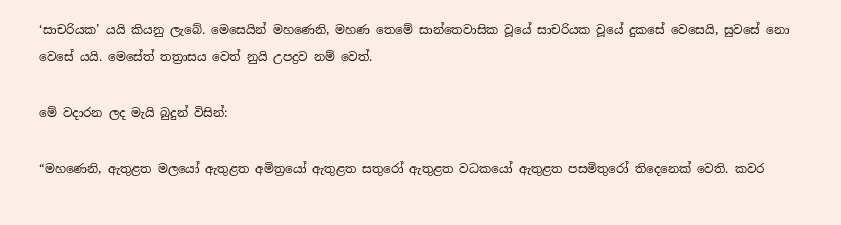‘සාචරියක’ යයි කියනු ලැබේ. මෙසෙයින් මහණෙනි, මහණ තෙමේ සාන්තෙවාසික වූයේ සාචරියක වූයේ දුකසේ වෙසෙයි, සුවසේ නො වෙසේ යයි. මෙසේත් තත්‍රාසය වෙත් නුයි උපද්‍රව නම් වෙත්.

මේ වදාරන ලද මැයි බුදුන් විසින්:

“මහණෙනි, ඇතුළත මලයෝ ඇතුළත අමිත්‍රයෝ ඇතුළත සතුරෝ ඇතුළත වධකයෝ ඇතුළත පසමිතුරෝ තිදෙනෙක් වෙති. කවර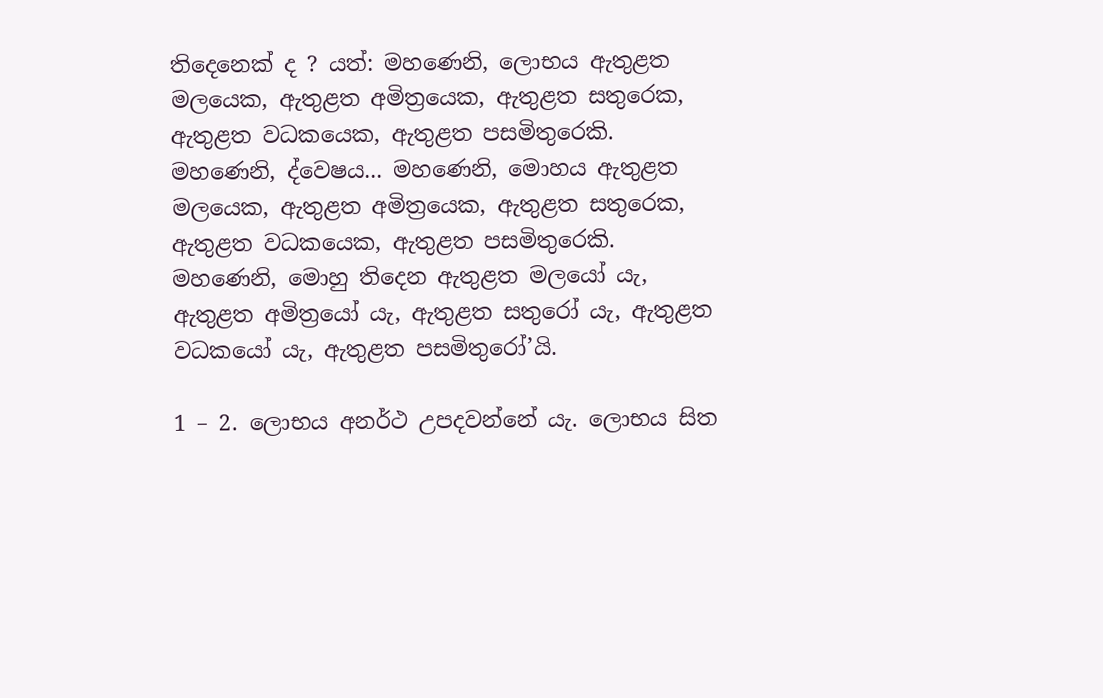තිදෙනෙක් ද ? යත්: මහණෙනි, ලොභය ඇතුළත මලයෙක, ඇතුළත අමිත්‍රයෙක, ඇතුළත සතුරෙක, ඇතුළත වධකයෙක, ඇතුළත පසමිතුරෙකි. මහණෙනි, ද්වෙෂය... මහණෙනි, මොහය ඇතුළත මලයෙක, ඇතුළත අමිත්‍රයෙක, ඇතුළත සතුරෙක, ඇතුළත වධකයෙක, ඇතුළත පසමිතුරෙකි. මහණෙනි, මොහු තිදෙන ඇතුළත මලයෝ යැ, ඇතුළත අමිත්‍රයෝ යැ, ඇතුළත සතුරෝ යැ, ඇතුළත වධකයෝ යැ, ඇතුළත පසමිතුරෝ’යි.

1 – 2. ලොභය අනර්ථ උපදවන්නේ යැ. ලොභය සිත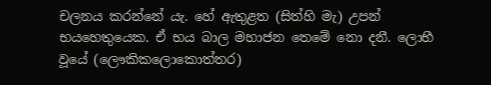චලනය කරන්නේ යැ. හේ ඇතුළත (සිත්හි මැ) උපන් භයහෙතුයෙක. ඒ භය බාල මහාජන තෙමේ නො දනී. ලොභී වූයේ (ලෞකිකලොකොත්තර)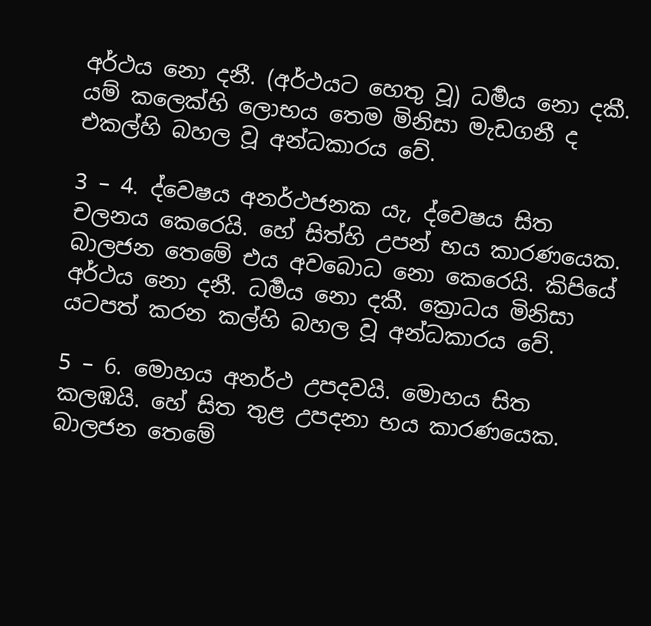අර්ථය නො දනී. (අර්ථයට හෙතු වූ) ධර්‍මය නො දකී. යම් කලෙක්හි ලොභය තෙම මිනිසා මැඩගනී ද එකල්හි බහල වූ අන්ධකාරය වේ.

3 – 4. ද්වෙෂය අනර්ථජනක යැ, ද්වෙෂය සිත චලනය කෙරෙයි. හේ සිත්හි උපන් භය කාරණයෙක. බාලජන තෙමේ එය අවබොධ නො කෙරෙයි. කිපියේ අර්ථය නො දනී. ධර්‍මය නො දකී. ක්‍රොධය මිනිසා යටපත් කරන කල්හි බහල වූ අන්ධකාරය වේ.

5 – 6. මොහය අනර්ථ උපදවයි. මොහය සිත කලඹයි. හේ සිත තුළ උපදනා භය කාරණයෙක. බාලජන තෙමේ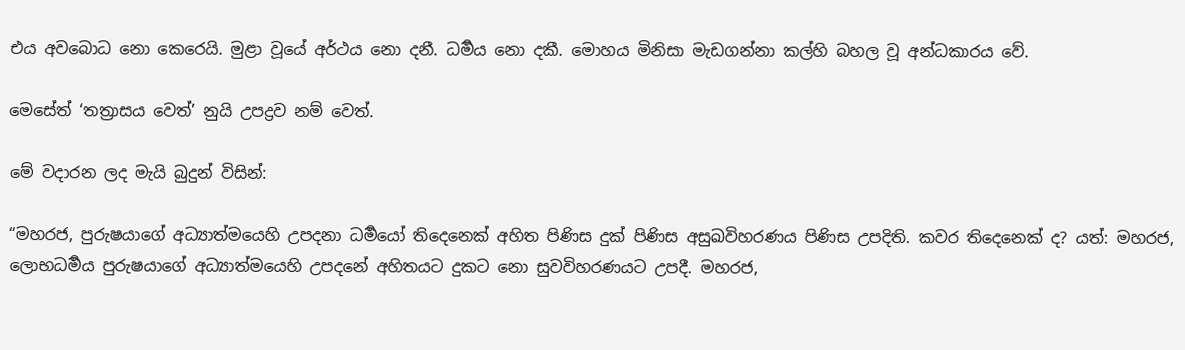එය අවබොධ නො කෙරෙයි. මුළා වූයේ අර්ථය නො දනී. ධර්‍මය නො දකී. මොහය මිනිසා මැඩගන්නා කල්හි බහල වූ අන්ධකාරය වේ.

මෙසේත් ‘තත්‍රාසය වෙත්’ නුයි උපද්‍රව නම් වෙත්.

මේ වදාරන ලද මැයි බුදුන් විසින්:

“මහරජ, පුරුෂයාගේ අධ්‍යාත්මයෙහි උපදනා ධර්‍මයෝ තිදෙනෙක් අහිත පිණිස දුක් පිණිස අසුඛවිහරණය පිණිස උපදිති. කවර තිදෙනෙක් ද? යත්: මහරජ, ලොභධර්‍මය පුරුෂයාගේ අධ්‍යාත්මයෙහි උපදනේ අහිතයට දුකට නො සුවවිහරණයට උපදී. මහරජ,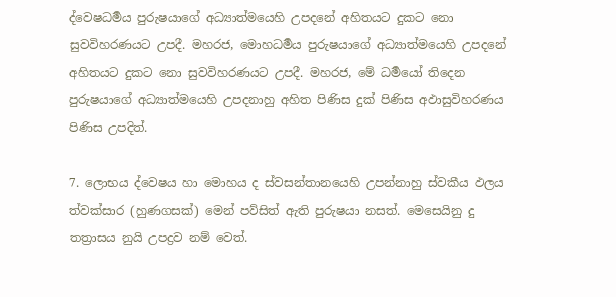ද්වෙෂධර්‍මය පුරුෂයාගේ අධ්‍යාත්මයෙහි උපදනේ අහිතයට දුකට නො සුවවිහරණයට උපදී. මහරජ, මොහධර්‍මය පුරුෂයාගේ අධ්‍යාත්මයෙහි උපදනේ අහිතයට දුකට නො සුවවිහරණයට උපදී. මහරජ, මේ ධර්‍මයෝ තිදෙන පුරුෂයාගේ අධ්‍යාත්මයෙහි උපදනාහු අහිත පිණිස දුක් පිණිස අඵාසුවිහරණය පිණිස උපදිත්.

7. ලොභය ද්වෙෂය හා මොහය ද ස්වසන්තානයෙහි උපන්නාහු ස්වකීය ඵලය ත්වක්සාර (හුණගසක්) මෙන් පව්සිත් ඇති පුරුෂයා නසත්. මෙසෙයිනු දු තත්‍රාසය නුයි උපද්‍රව නම් වෙත්.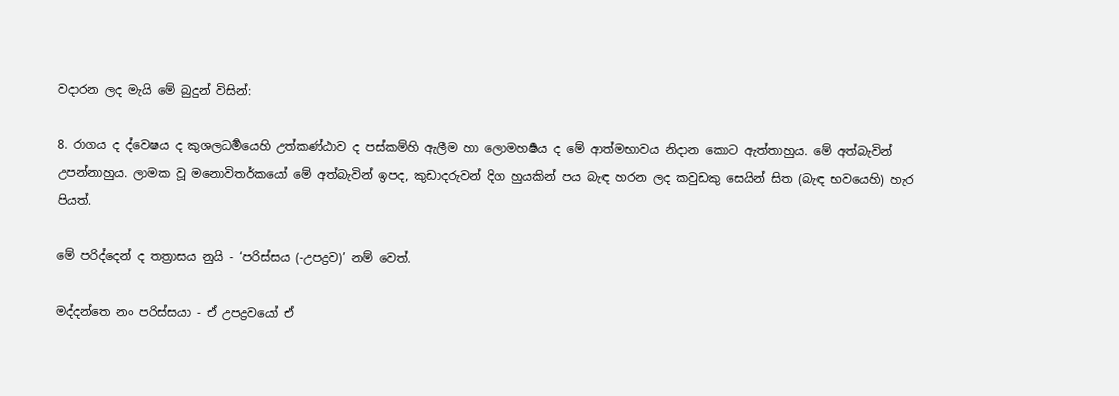වදාරන ලද මැයි මේ බුදුන් විසින්:

8. රාගය ද ද්වෙෂය ද කුශලධර්‍මයෙහි උත්කණ්ඨාව ද පස්කම්හි ඇලීම හා ලොමහර්‍ෂය ද මේ ආත්මභාවය නිදාන කොට ඇත්තාහුය. මේ අත්බැවින් උපන්නාහුය. ලාමක වූ මනොවිතර්කයෝ මේ අත්බැවින් ඉපද, කුඩාදරුවන් දිග හුයකින් පය බැඳ හරන ලද කවුඩකු සෙයින් සිත (බැඳ භවයෙහි) හැර පියත්.

මේ පරිද්දෙන් ද තත්‍රාසය නුයි - ‘පරිස්සය (-උපද්‍රව)’ නම් වෙත්.

මද්ද‍න්තෙ නං පරිස්සයා - ඒ උපද්‍රවයෝ ඒ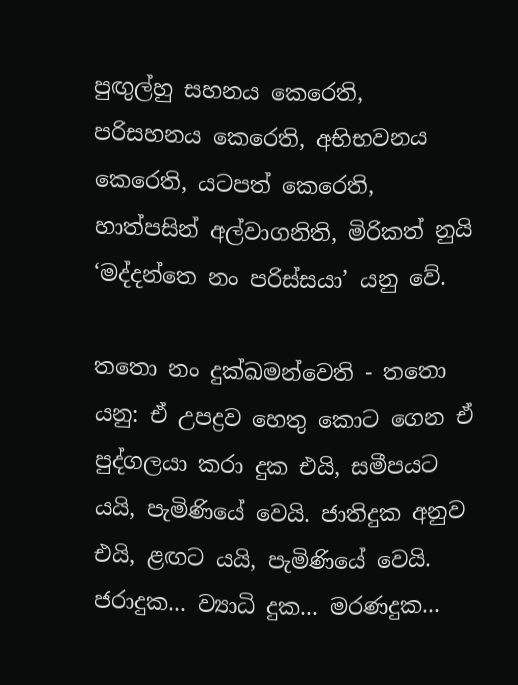පුඟුල්හු සහනය කෙරෙති, පරිසහනය කෙරෙති, අභිභවනය කෙරෙති, යටපත් කෙරෙති, හාත්පසින් අල්වාගනිති, මිරිකත් නුයි ‘මද්ද‍න්තෙ නං පරිස්සයා’ යනු වේ.

තතො නං දුක්ඛමන්වෙති - තතො යනු: ඒ උපද්‍රව හෙතු කොට ගෙන ඒ පුද්ගලයා කරා දුක එයි, සමීපයට යයි, පැමිණියේ වෙයි. ජාතිදුක අනුව එයි, ළඟට යයි, පැමිණියේ වෙයි. ජරාදුක... ව්‍යාධි දුක... මරණදුක...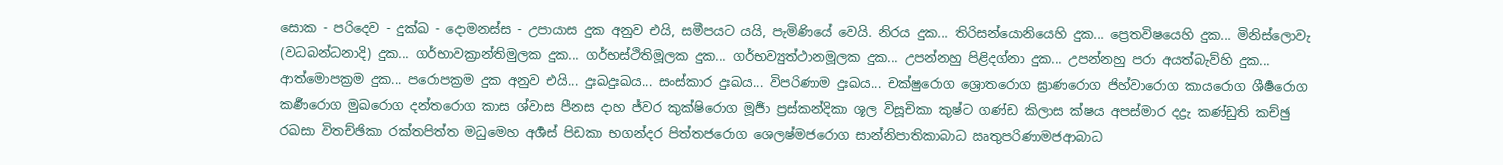සොක - පරිදෙව - දුක්ඛ - දොමනස්ස - උපායාස දුක අනුව එයි, සමීපයට යයි, පැමිණියේ වෙයි. නිරය දුක... තිරිසන්යොනියෙහි දුක... ප්‍රෙතවිෂයෙහි දුක... මිනිස්ලොවැ (වධබන්ධනාදි) දුක... ගර්භාවක්‍රාන්තිමුලක දුක... ගර්භස්ථිතිමූලක දුක... ගර්භව්‍යුත්ථානමූලක දුක... උපන්නහු පිළිදග්නා දුක... උපන්නහු පරා අයත්බැව්හි දුක... ආත්මොපක්‍රම දුක... පරොපක්‍රම දුක අනුව එයි... දුඃඛදුඃඛය... සංස්කාර දුඃඛය... විපරිණාම දුඃඛය... චක්ෂුරොග ශ්‍රොතරොග ඝ්‍රාණරොග ජිහ්වාරොග කායරොග ශීර්‍ෂරොග කර්‍ණරොග මුඛරොග දන්තරොග කාස ශ්වාස පීනස දාහ ජ්වර කුක්ෂිරොග මූර්‍ජා ප්‍රස්කන්දිකා ශූල විසූචිකා කුෂ්ට ගණ්ඩ කිලාස ක්ෂය අපස්මාර දද්‍රැ කණ්ඩුති කච්ඡු රඛසා විතච්ඡිකා රක්තපිත්ත මධුමෙ‍හ අර්‍ශස් පිඩකා භගන්දර පිත්තජරොග ශෙලෂ්මජරොග සාන්නිපාතිකාබාධ ඍතුපරිණාමජආබාධ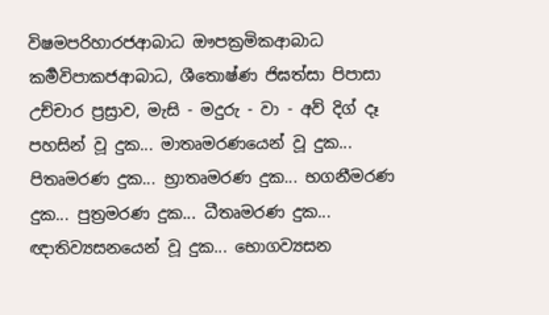විෂමපරිහාරජආබාධ ඖපක්‍රමිකආබාධ කර්‍මවිපාකජආබාධ, ශීතොෂ්ණ ජිඝත්සා පිපාසා උච්චාර ප්‍රස්‍රාව, මැසි - මදුරු - වා - අව් දිග් දෑ පහසින් වූ දුක... මාතෘමරණයෙන් වූ දුක... පිතෘමරණ දුක... භ්‍රාතෘමරණ දුක... භගනීමරණ දුක... පුත්‍රමරණ දුක... ධීතෘමරණ දුක... ඥාතිව්‍යසනයෙන් වූ දුක... භොගව්‍යසන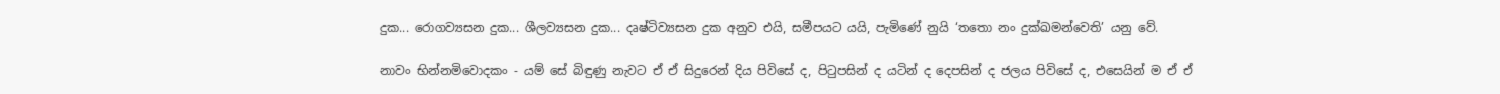දුක... රොගව්‍යසන දුක... ශීලව්‍යසන දුක... දෘෂ්ටිව්‍යසන දුක අනුව එයි, සමීපයට යයි, පැමිණේ නුයි ‘තතො නං දුක්ඛමන්වෙති’ යනු වේ.

නාවං භින්නමිවොදකං - යම් සේ බිඳුණු නැවට ඒ ඒ සිදුරෙන් දිය පිවිසේ ද, පිටුපසින් ද යටින් ද දෙපසින් ද ජලය පිවිසේ ද, එසෙයින් ම ඒ ඒ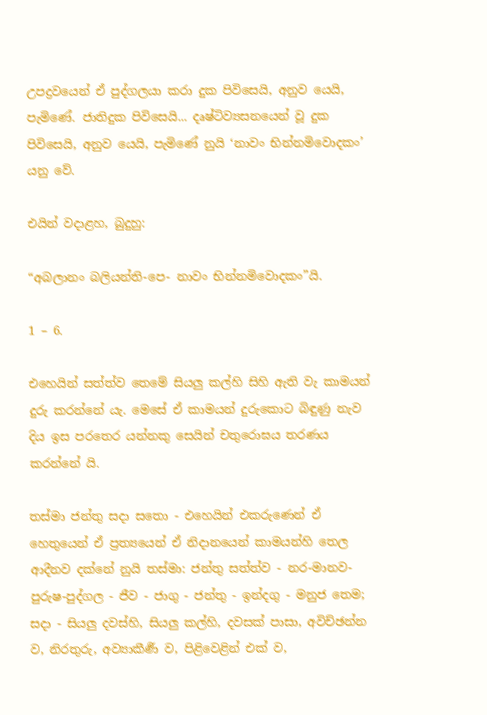උපද්‍රවයෙන් ඒ පුද්ගලයා කරා දුක පිවිසෙයි, අනුව යෙයි, පැමිණේ. ජාතිදුක පිවිසෙයි... දෘෂ්ටිව්‍යසනයෙන් වූ දුක පිවිසෙයි, අනුව යෙයි, පැමිණේ නුයි ‘නාවං භින්නමිවොදකං’ යනු වේ.

එයින් වදාළහ, බුදුහු:

“අබලානං බලියන්ති-පෙ- නාවං භින්නමිවොදකං”යි.

1 – 6.

එහෙයින් සත්ත්ව තෙමේ සියලු කල්හි සිහි ඇති වැ කාමයන් දුරු කරන්නේ යැ. මෙසේ ඒ කාමයන් දුරුකොට බිඳුණු නැව දිය ඉස පරතෙර යන්නකු සෙයින් චතුරොඝය තරණය කරන්නේ යි.

තස්මා ජන්තු සදා සතො - එහෙයින් එකරුණෙන් ඒ හෙතුයෙන් ඒ ප්‍රත්‍යයෙන් ඒ නිදානයෙන් කාමයන්හි තෙල ආදීනව දක්නේ නුයි තස්මා: ජන්තු සත්ත්ව - නර-මානව-පුරුෂ-පුද්ගල - ජීව - ජාගු - ජන්තු - ඉන්දගු - මනුජ තෙම; සදා - සියලු දවස්හි, සියලු කල්හි, දවසක් පාසා, අවිච්ඡන්න ව, නිරතුරු, අව්‍යාකීර්‍ණ ව, පිළිවෙළින් එක් ව,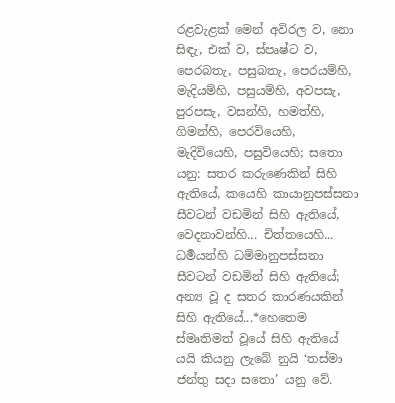රළවැළක් මෙන් අවිරල ව, නො සිඳැ, එක් ව, ස්පෘෂ්ට ව, පෙරබතැ, පසුබතැ, පෙරයම්හි, මැදියම්හි, පසුයම්හි, අවපසැ, පුරපසැ, වසන්හි, හමත්හි, ගිමන්හි, පෙරවියෙහි, මැදිවියෙහි, පසුවියෙහි; සතො යනු: සතර කරුණෙකින් සිහි ඇතියේ, කයෙහි කායානුපස්සනා සීවටන් වඩමින් සිහි ඇතියේ, වෙදනාවන්හි... චිත්තයෙහි... ධර්‍මයන්හි ධම්මානුපස්සනා සීවටන් වඩමින් සිහි ඇතියේ; අන්‍ය වූ ද සතර කාරණයකින් සිහි ඇතියේ...*හෙතෙම ස්මෘතිමත් වූයේ සිහි ඇතියේ යයි කියනු ලැබේ නුයි ‘තස්මා ජන්තු සදා සතො’ යනු වේ.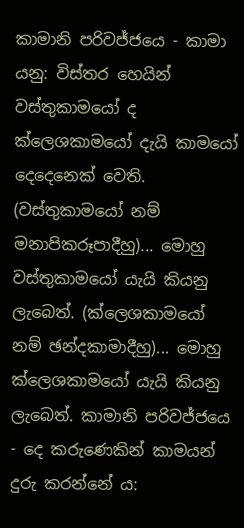කාමානි පරිවජ්ජයෙ - කාමා යනු: විස්තර හෙයින් වස්තුකාමයෝ ද ක්ලෙශකාමයෝ දැයි කාමයෝ දෙදෙනෙක් වෙති. (වස්තුකාමයෝ නම් මනාපිකරූපාදීහු)... මොහු වස්තුකාමයෝ යැයි කියනු ලැබෙත්. (ක්ලෙශකාමයෝ නම් ඡන්දකාමාදීහු)... මොහු ක්ලෙශකාමයෝ යැයි කියනු ලැබෙත්. කාමානි පරිවජ්ජයෙ - දෙ කරුණෙකින් කාමයන් දුරු කරන්නේ ය: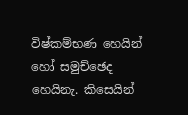විෂ්කම්භණ හෙයින් හෝ සමුච්ඡෙද හෙයිනැ. කිසෙයින්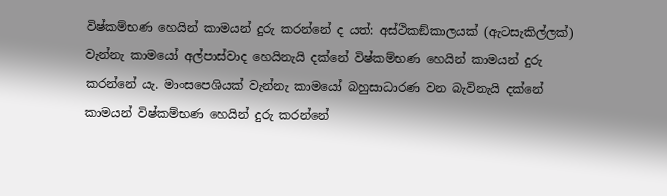විෂ්කම්භණ හෙයින් කාමයන් දුරු කරන්නේ ද යත්: අස්ථිකඞ්කාලයක් (ඇටසැකිල්ලක්) වැන්නැ කාමයෝ අල්පාස්වාද හෙයිනැයි දක්නේ විෂ්කම්භණ හෙයින් කාමයන් දුරු කරන්නේ යැ. මාංසපෙශියක් වැන්නැ කාමයෝ බහුසාධාරණ වන බැවිනැයි දක්නේ කාමයන් විෂ්කම්භණ හෙයින් දුරු කරන්නේ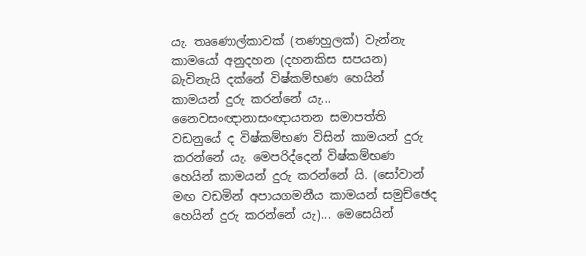යැ. තෘණොල්කාවක් (තණහුලක්) වැන්නැ කාමයෝ අනුදහන (දහනකිස සපයන) බැවිනැයි දක්නේ විෂ්කම්භණ හෙයින් කාමයන් දුරු කරන්නේ යැ... නෛවසංඥානාසංඥායතන සමාපත්ති වඩනුයේ ද විෂ්කම්භණ විසින් කාමයන් දුරු කරන්නේ යැ. මෙපරිද්දෙන් විෂ්කම්භණ හෙයින් කාමයන් දුරු කරන්නේ යි. (සෝවාන් මඟ වඩමින් අපායගමනීය කාමයන් සමුච්ඡෙද හෙයින් දුරු කරන්නේ යැ)... මෙසෙයින්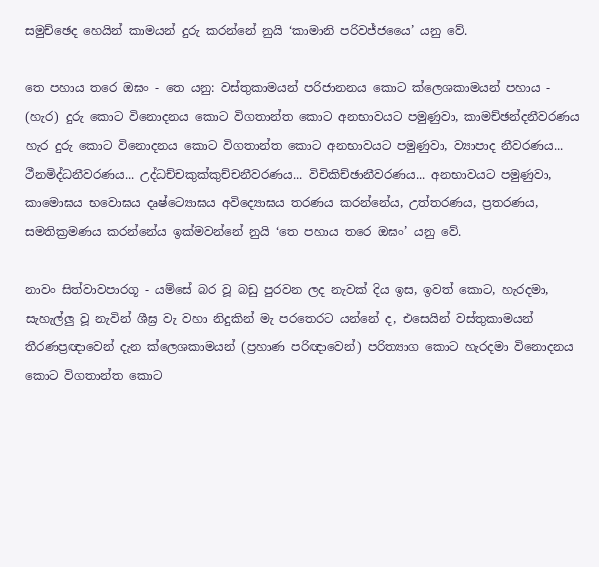සමුච්ඡෙද හෙයින් කාමයන් දුරු කරන්නේ නුයි ‘කාමානි පරිවජ්ජයෛ’ යනු වේ.

තෙ පහාය තරෙ ඔඝං - තෙ යනු: වස්තුකාමයන් පරිජානනය කොට ක්ලෙශකාමයන් පහාය - (හැර) දුරු කොට විනොදනය කොට විගතාන්ත කොට අනභාවයට පමුණුවා, කාමච්ඡන්දනීවරණය හැර දුරු කොට විනොදනය කොට විගතාන්ත කොට අනභාවයට පමුණුවා, ව්‍යාපාද නීවරණය... ථීනමිද්ධනීවරණය... උද්ධච්චකුක්කුච්චනීවරණය... විචිකිච්ඡානීවරණය... අනභාවයට පමුණුවා, කාමොඝය භවොඝය දෘෂ්ට්‍යොඝය අවිද්‍යොඝය තරණය කරන්නේය, උත්තරණය, ප්‍රතරණය, සමතික්‍රමණය කරන්නේය ඉක්මවන්නේ නුයි ‘තෙ පහාය තරෙ ඔඝං’ යනු වේ.

නාවං සිත්වාවපාරගූ - යම්සේ බර වූ බඩු පුරවන ලද නැවක් දිය ඉස, ඉවත් කොට, හැරදමා, සැහැල්ලු වූ නැවින් ශීඝ්‍ර වැ වහා නිදුකින් මැ පරතෙරට යන්නේ ද, එසෙයින් වස්තුකාමයන් තීරණප්‍රඥාවෙන් දැන ක්ලෙශකාමයන් (ප්‍රහාණ පරිඥාවෙන්) පරිත්‍යාග කොට හැරදමා විනොදනය කොට විගතාන්ත කොට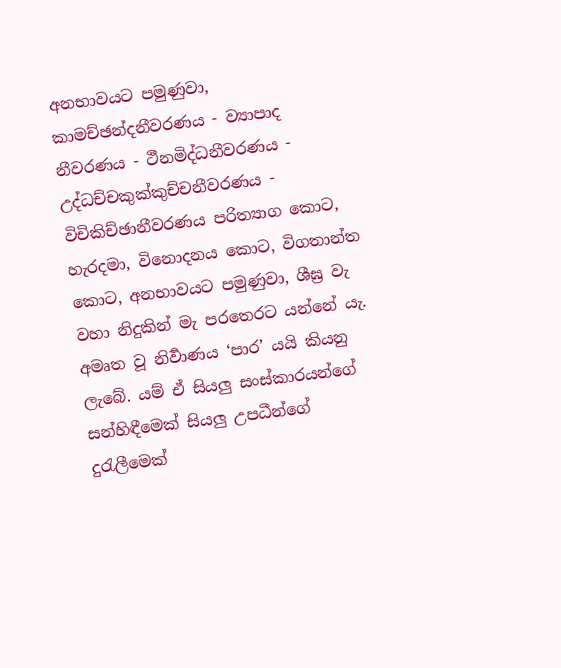අනභාවයට පමුණුවා, කාමච්ඡන්දනීවරණය - ව්‍යාපාද නීවරණය - ථීනමිද්ධනීවරණය - උද්ධච්චකුක්කුච්චනීවරණය - විචිකිච්ඡානීවරණය පරිත්‍යාග කොට, හැරදමා, විනොදනය කොට, විගතාන්ත කොට, අනභාවයට පමුණුවා, ශීඝ්‍ර වැ වහා නිදුකින් මැ පරතෙරට යන්නේ යැ. අමෘත වූ නිර්‍වාණය ‘පාර’ යයි කියනු ලැබේ. යම් ඒ සියලු සංස්කාරයන්ගේ සන්හිඳීමෙක් සියලු උපධීන්ගේ දුරැලීමෙක්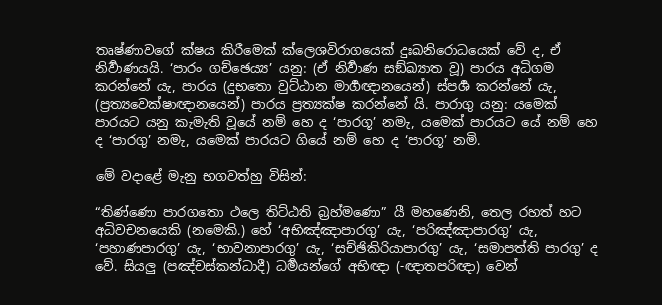තෘෂ්ණාවගේ ක්ෂය කිරීමෙක් ක්ලෙශවිරාගයෙක් දුඃඛනිරොධයෙක් වේ ද, ඒ නිර්‍වාණයයි. ‘පාරං ගච්ඡෙය්‍ය’ යනු: (ඒ නිර්‍වාණ සඞ්ඛ්‍යාත වූ) පාරය අධිගම කරන්නේ යැ, පාරය (දුභතො වුට්ඨාන මාර්‍ගඥානයෙන්) ස්පර්‍ශ කරන්නේ යැ, (ප්‍රත්‍යවෙක්ෂාඥානයෙන්) පාරය ප්‍රත්‍යක්ෂ කරන්නේ යි. පාරාගු යනු: යමෙක් පාරයට යනු කැමැති වූයේ නම් හෙ ද ‘පාරගූ’ නමැ, යමෙක් පාරයට යේ නම් හෙ ද ‘පාරගු’ නමැ, යමෙක් පාරයට ගියේ නම් හෙ ද ‘පාරගූ’ නමි.

මේ වදාළේ මැනු භගවත්හු විසින්:

“තිණ්ණො පාරගතො ථලෙ තිට්ඨති බ්‍රහ්මණො” යී මහණෙනි, තෙල රහත් හට අධිවචනයෙකි (නමෙකි.) හේ ‘අභිඤ්ඤාපාරගු’ යැ, ‘පරිඤ්ඤාපාරගු’ යැ, ‘පහාණපාරගු’ යැ, ‘භාවනාපාරගු’ යැ, ‘සච්ඡිකිරියාපාරගු’ යැ, ‘සමාපත්ති පාරගු’ ද වේ. සියලු (පඤ්චස්කන්ධාදී) ධර්‍මයන්ගේ අභිඥා (-ඥාතපරිඥා) වෙන්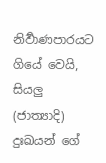නිර්‍වාණපාරයට ගියේ වෙයි, සියලු (ජාත්‍යාදි) දුඃඛයන් ගේ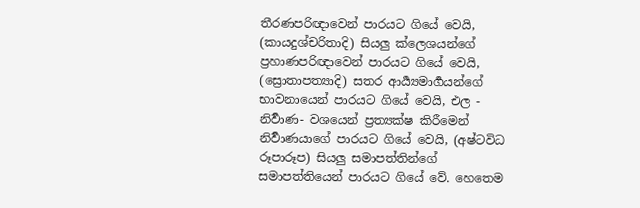තීරණපරිඥාවෙන් පාරයට ගියේ වෙයි, (කායදුශ්චරිතාදි) සියලු ක්ලෙශයන්ගේ ප්‍රහාණපරිඥාවෙන් පාරයට ගියේ වෙයි, (ස්‍රොතාපත්‍යාදි) සතර ආර්‍ය්‍යමාර්‍ගයන්ගේ භාවනායෙන් පාරයට ගියේ වෙයි, එල - නිර්‍වාණ- වශයෙන් ප්‍රත්‍යක්ෂ කිරීමෙන් නිර්‍වාණයාගේ පාරයට ගියේ වෙයි, (අෂ්ටවිධ රූපාරූප) සියලු සමාපත්තින්ගේ සමාපත්තියෙන් පාරයට ගියේ වේ. හෙතෙම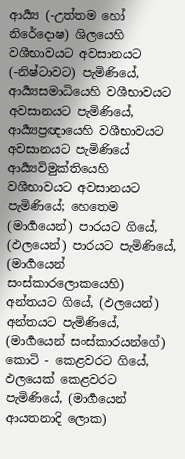ආර්‍ය්‍ය (-උත්තම හෝ නිරේදොෂ) ශිලයෙහි වශීභාවයට අවසානයට (-නිෂ්ටාවට) පැමිණියේ, ආර්‍ය්‍යසමාධියෙහි වශීභාවයට අවසානයට පැමිණියේ, ආර්‍ය්‍යප්‍රඥායෙහි වශීභාවයට අවසානයට පැමිණියේ ආර්‍ය්‍යවිමුක්තියෙහි වශීභාවයට අවසානයට පැමිණියේ; හෙතෙම (මාර්‍ගයෙන්) පාරයට ගියේ, (ඵලයෙන්) පාරයට පැමිණියේ, (මාර්‍ගයෙන් සංස්කාරලොකයෙහි) අන්තයට ගියේ, (ඵලයෙන්) අන්තයට පැමිණියේ, (මාර්‍ගයෙන් සංස්කාරයන්ගේ) කොටි - කෙළවරට ගියේ, ඵලයෙක් කෙළවරට පැමිණියේ, (මාර්‍ගයෙන් ආයතනාදි ලොක)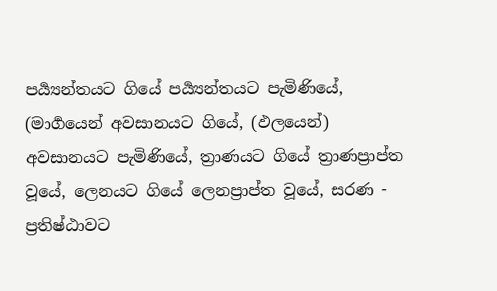පර්‍ය්‍යන්තයට ගියේ පර්‍ය්‍යන්තයට පැමිණියේ, (මාර්‍ගයෙන් අවසානයට ගියේ, (ඵලයෙන්) අවසානයට පැමිණියේ, ත්‍රාණයට ගියේ ත්‍රාණප්‍රාප්ත වූයේ, ලෙනයට ගියේ ලෙනප්‍රාප්ත වූයේ, සරණ - ප්‍රතිෂ්ඨාවට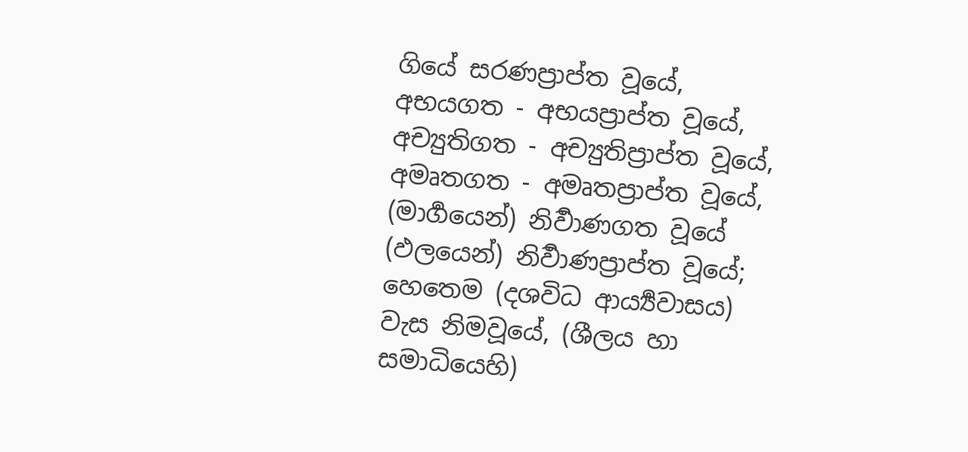ගියේ සරණප්‍රාප්ත වූයේ, අභයගත - අභයප්‍රාප්ත වූයේ, අච්‍යුතිගත - අච්‍යුතිප්‍රාප්ත වූයේ, අමෘතගත - අමෘතප්‍රාප්ත වූයේ, (මාර්‍ගයෙන්) නිර්‍වාණගත වූයේ (ඵලයෙන්) නිර්‍වාණප්‍රාප්ත වූයේ; හෙතෙම (දශවිධ ආර්‍ය්‍යවාසය) වැස නිමවූයේ, (ශීලය හා සමාධියෙහි)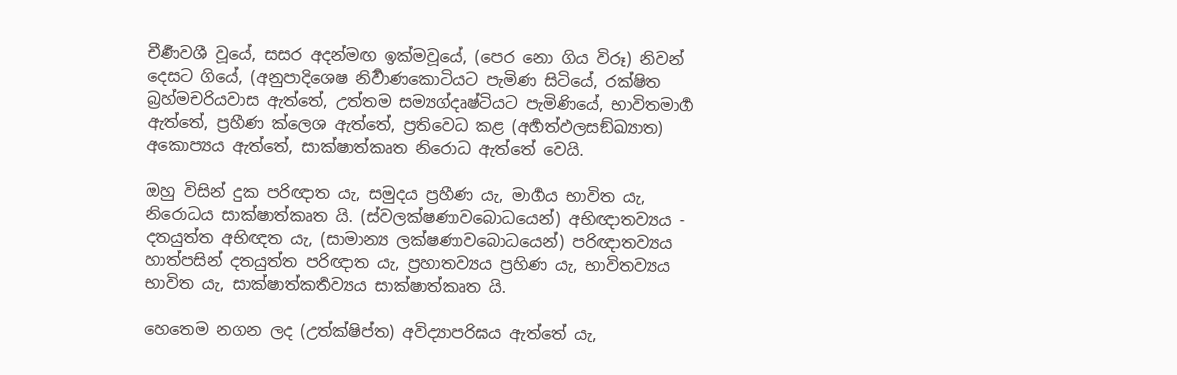චීර්‍ණවශී වූයේ, සසර අදන්මඟ ඉක්මවූයේ, (පෙර නො ගිය විරූ) නිවන් දෙසට ගියේ, (අනුපාදිශෙෂ නිර්‍වාණකොටියට පැමිණ සිටියේ, රක්ෂිත බ්‍රහ්මචරියවාස ඇත්තේ, උත්තම සම්‍යග්දෘෂ්ටියට පැමිණියේ, භාවිතමාර්‍ග ඇත්තේ, ප්‍රහීණ ක්ලෙශ ඇත්තේ, ප්‍රතිවෙධ කළ (අර්‍හත්ඵලසඞ්ඛ්‍යාත) අකොප්‍යය ඇත්තේ, සාක්ෂාත්කෘත නිරොධ ඇත්තේ වෙයි.

ඔහු විසින් දුක පරිඥාත යැ, සමුදය ප්‍රහීණ යැ, මාර්‍ගය භාවිත යැ, නිරොධය සාක්ෂාත්කෘත යි. (ස්වලක්ෂණාවබොධයෙන්) අභිඥාතව්‍යය - දතයුත්ත අභිඥත යැ, (සාමාන්‍ය ලක්ෂණාවබොධයෙන්) පරිඥාතව්‍යය හාත්පසින් දතයුත්ත පරිඥාත යැ, ප්‍රහාතව්‍යය ප්‍රහිණ යැ, භාවිතව්‍යය භාවිත යැ, සාක්ෂාත්කර්‍තව්‍යය සාක්ෂාත්කෘත යි.

හෙතෙම නගන ලද (උත්ක්ෂිප්ත) අවිද්‍යාපරිඝය ඇත්තේ යැ,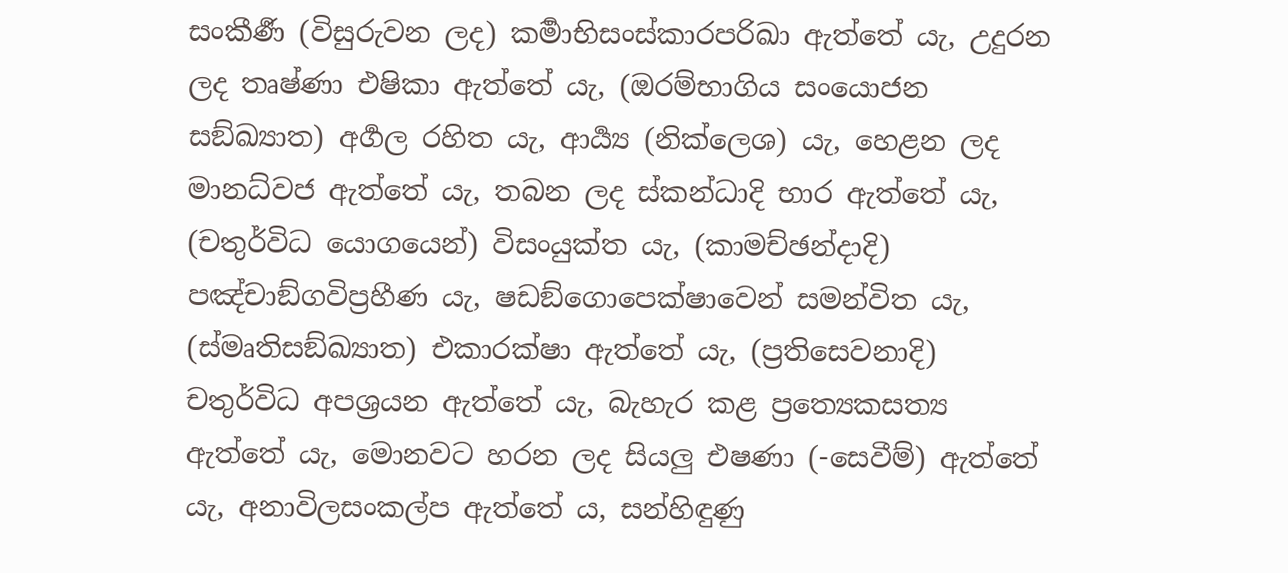සංකීර්‍ණ (විසුරුවන ලද) කර්‍මාභිසංස්කාරපරිඛා ඇත්තේ යැ, උදුරන ලද තෘෂ්ණා එෂිකා ඇත්තේ යැ, (ඔරම්භාගිය සංයොජන සඞ්ඛ්‍යාත) අර්‍ගල රහිත යැ, ආර්‍ය්‍ය (නික්ලෙශ) යැ, හෙළන ලද මානධ්වජ ඇත්තේ යැ, තබන ලද ස්කන්ධාදි භාර ඇත්තේ යැ, (චතුර්විධ යොගයෙන්) විසංයුක්ත යැ, (කාමච්ඡන්දාදි) පඤ්චාඞ්ගවිප්‍රහීණ යැ, ෂඩඞ්ගොපෙක්ෂාවෙන් සමන්විත යැ, (ස්මෘතිසඞ්ඛ්‍යාත) එකාරක්ෂා ඇත්තේ යැ, (ප්‍රතිසෙවනාදි) චතුර්විධ අපශ්‍රයන ඇත්තේ යැ, බැහැර කළ ප්‍රත්‍යෙකසත්‍ය ඇත්තේ යැ, මොනවට හරන ලද සියලු එෂණා (-සෙවීම්) ඇත්තේ යැ, අනාවිලසංකල්ප ඇත්තේ ය, සන්හිඳුණු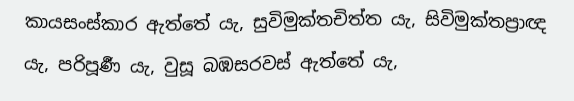කායසංස්කාර ඇත්තේ යැ, සුවිමුක්තචිත්ත යැ, සිවිමුක්තප්‍රාඥ යැ, පරිපූර්‍ණ යැ, වුසූ බඹසරවස් ඇත්තේ යැ,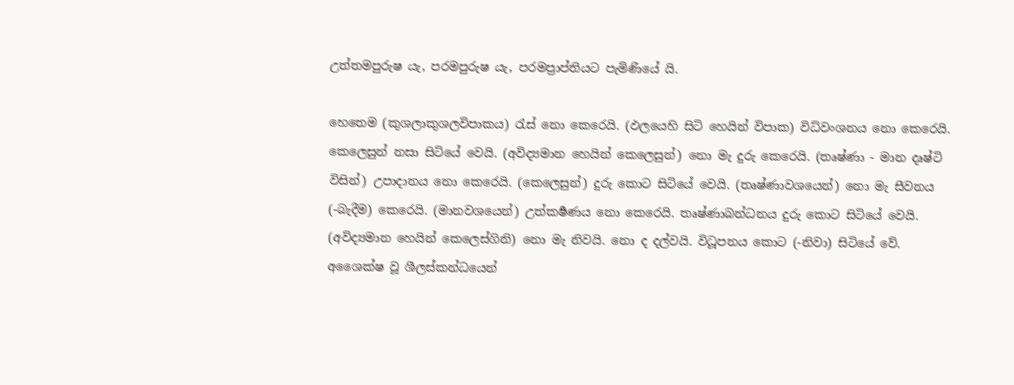උත්තමපුරුෂ යැ, පරමපුරුෂ යැ, පරමප්‍රාප්තියට පැමිණියේ යි.

හෙතෙම (කුශලාකුශලවිපාකය) රැස් නො කෙරෙයි. (ඵලයෙහි සිටි හෙයින් විපාක) විධ්වංශනය නො කෙරෙයි. කෙලෙසුන් නසා සිටියේ වෙයි. (අවිද්‍යමාන හෙයින් කෙලෙසුන්) නො මැ දුරු කෙරෙයි. (තෘෂ්ණා - මාන දෘෂ්ටි විසින්) උපාදානය නො කෙරෙයි. (කෙලෙසුන්) දුරු කොට සිටියේ වෙයි. (තෘෂ්ණාවශයෙන්) නො මැ සීවනය (-බැදීම) කෙරෙයි. (මානවශයෙන්) උත්කර්‍ෂණය නො කෙරෙයි. තෘෂ්ණාබන්ධනය දුරු කොට සිටියේ වෙයි. (අවිද්‍යමාන හෙයින් කෙලෙස්ගිනි) නො මැ නිවයි. නො ද දල්වයි. විධූපනය කොට (-නිවා) සිටියේ වේ. අශෛක්ෂ වූ ශීලස්කන්ධයෙන්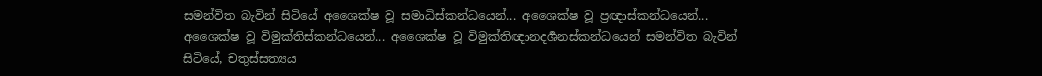සමන්විත බැවින් සිටියේ අශෛක්ෂ වූ සමාධිස්කන්ධයෙන්... අශෛක්ෂ වූ ප්‍රඥාස්කන්ධයෙන්... අශෛක්ෂ වූ විමුක්තිස්කන්ධයෙන්... අශෛක්ෂ වූ විමුක්තිඥානදර්‍ශනස්කන්ධයෙන් සමන්විත බැවින් සිටියේ, චතුස්සත්‍යය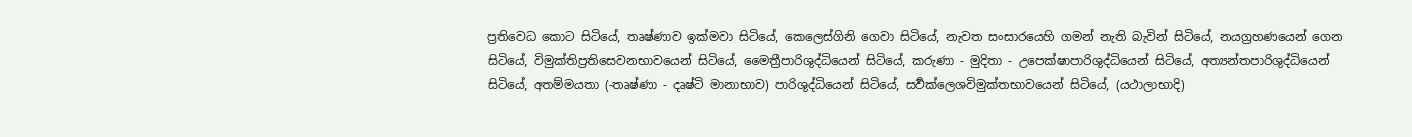ප්‍රතිවෙධ කොට සිටියේ, තෘෂ්ණාව ඉක්මවා සිටියේ, කෙලෙස්ගිනි ගෙවා සිටියේ, නැවත සංසාරයෙහි ගමන් නැති බැවින් සිටියේ, නයග්‍රහණයෙන් ගෙන සිටියේ, විමුක්තිප්‍රතිසෙවනභාවයෙන් සිටියේ, මෛත්‍රීපාරිශුද්ධියෙන් සිටියේ, කරුණා - මුදිතා - උපෙක්ෂාපාරිශුද්ධියෙන් සිටියේ, අත්‍යන්තපාරිශුද්ධියෙන් සිටියේ, අතම්මයතා (-තෘෂ්ණා - දෘෂ්ටි මානාභාව) පාරිශුද්ධියෙන් සිටියේ, සර්‍වක්ලෙශවිමුක්තභාවයෙන් සිටියේ, (යථාලාභාදි)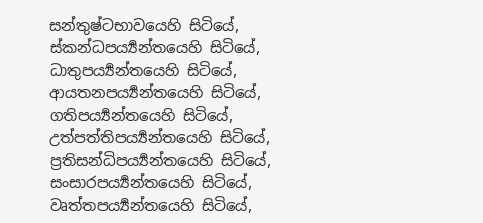සන්තුෂ්ටභාවයෙහි සිටියේ, ස්කන්ධපර්‍ය්‍යන්තයෙහි සිටියේ, ධාතුපර්‍ය්‍යන්තයෙහි සිටියේ, ආයතනපර්‍ය්‍යන්තයෙහි සිටියේ, ගතිපර්‍ය්‍යන්තයෙහි සිටියේ, උත්පත්තිපර්‍ය්‍යන්තයෙහි සිටියේ, ප්‍රතිසන්ධිපර්‍ය්‍යන්තයෙහි සිටියේ, සංසාරපර්‍ය්‍යන්තයෙහි සිටියේ, වෘත්තපර්‍ය්‍යන්තයෙහි සිටියේ,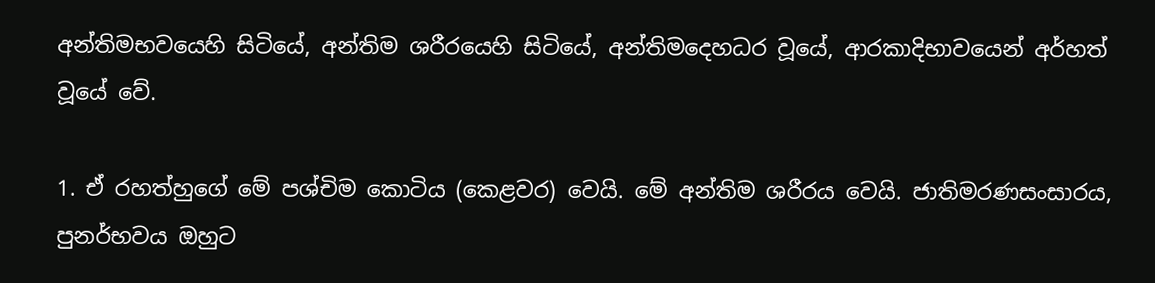අන්තිමභවයෙහි සිටියේ, අන්තිම ශරීරයෙහි සිටියේ, අන්තිමදෙහධර වූයේ, ආරකාදිභාවයෙන් අර්හත් වූයේ වේ.

1. ඒ රහත්හුගේ මේ පශ්චිම කොටිය (කෙළවර) වෙයි. මේ අන්තිම ශරීරය වෙයි. ජාතිමරණසංසාරය, පුනර්භවය ඔහුට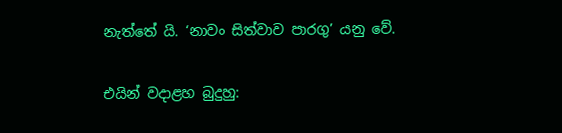නැත්තේ යි. ‘නාවං සිත්වාව පාරගු’ යනු වේ.

එයින් වදාළහ බුදුහු: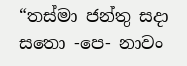“තස්මා ජන්තු සදා සතො -පෙ- නාවං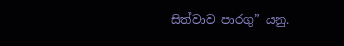සිත්වාව පාරගු” යනු.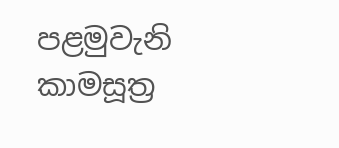පළමුවැනි කාමසූත්‍ර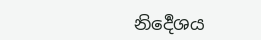නිර්‍දෙශය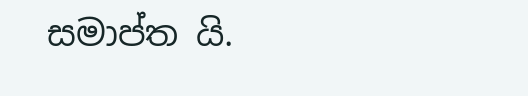සමාප්ත යි.